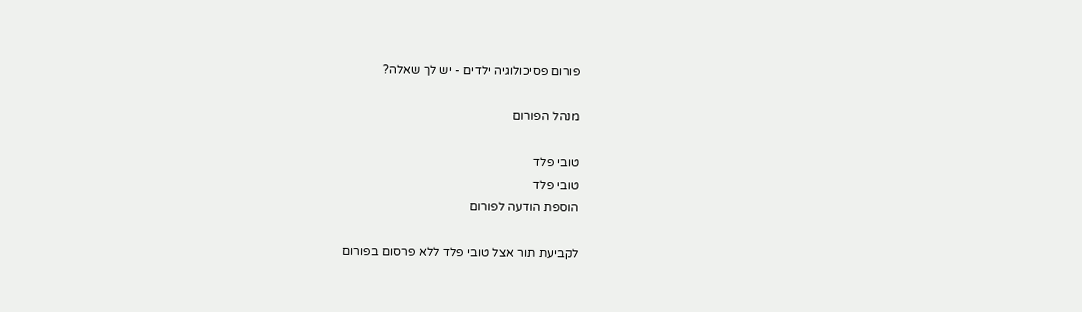פורום פסיכולוגיה ילדים - יש לך שאלה?

מנהל הפורום

טובי פלד
טובי פלד
הוספת הודעה לפורום

לקביעת תור אצל טובי פלד ללא פרסום בפורום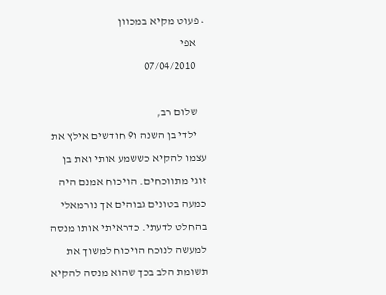• פעוט מקיא במכוון
    אפי
    07/04/2010

    שלום רב,
    ילדי בן השנה ו9 חודשים אילץ את עצמו להקיא כששמע אותי ואת בן זוגי מתווכחים. הויכוח אמנם היה כמעה בטונים גבוהים אך נורמאלי בהחלט לדעתי. כדראיתי אותו מנסה למעשה לנוכח הויכוח למשוך את תשומת הלב בכך שהוא מנסה להקיא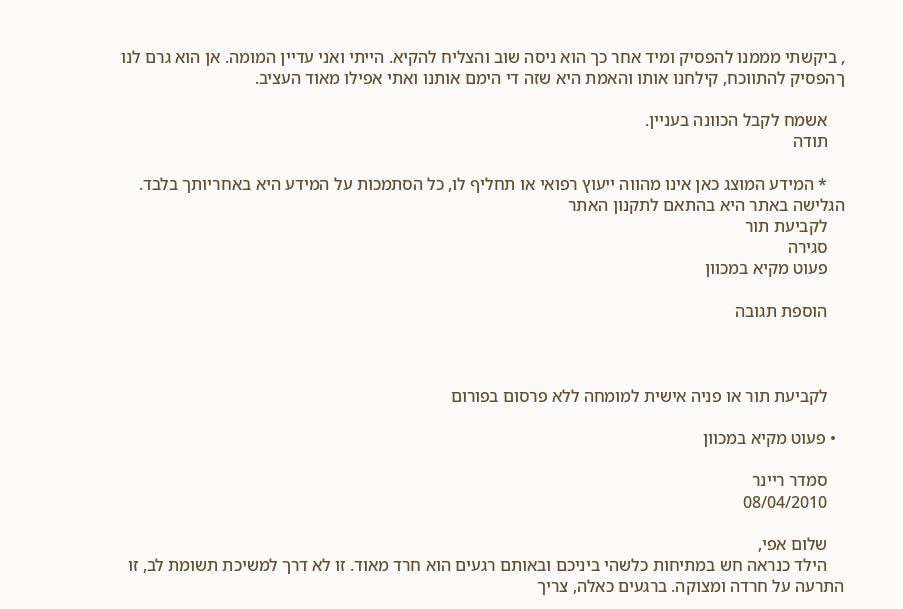, ביקשתי מממנו להפסיק ומיד אחר כך הוא ניסה שוב והצליח להקיא. הייתי ואני עדיין המומה. אן הוא גרם לנו ךהפסיק להתווכח, קילחנו אותו והאמת היא שזה די הימם אותנו ואתי אפילו מאוד העציב.

    אשמח לקבל הכוונה בעניין.
    תודה

    * המידע המוצג כאן אינו מהווה ייעוץ רפואי או תחליף לו, כל הסתמכות על המידע היא באחריותך בלבד. הגלישה באתר היא בהתאם לתקנון האתר
    לקביעת תור
    סגירה
    פעוט מקיא במכוון

    הוספת תגובה



    לקביעת תור או פניה אישית למומחה ללא פרסום בפורום

  • פעוט מקיא במכוון

    סמדר ריינר
    08/04/2010

    שלום אפי,
    הילד כנראה חש במתיחות כלשהי ביניכם ובאותם רגעים הוא חרד מאוד. זו לא דרך למשיכת תשומת לב, זו התרעה על חרדה ומצוקה. ברגעים כאלה, צריך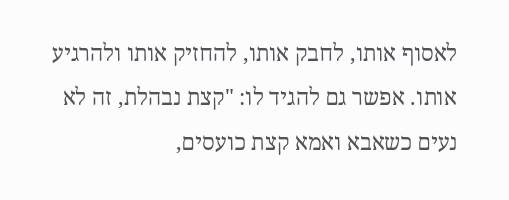לאסוף אותו, לחבק אותו, להחזיק אותו ולהרגיע אותו. אפשר גם להגיד לו: "קצת נבהלת, זה לא נעים כשאבא ואמא קצת כועסים,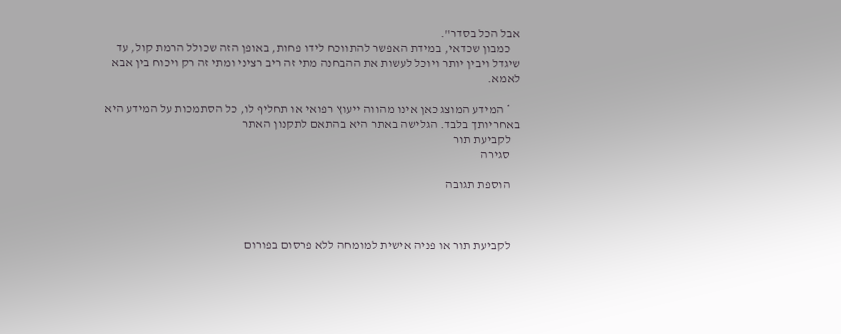אבל הכל בסדר".
    כמבון שכדאי, במידת האפשר להתווכח לידו פחות, באופן הזה שכולל הרמת קול, עד שיגדל ויבין יותר ויוכל לעשות את ההבחנה מתי זה ריב רציני ומתי זה רק ויכוח בין אבא לאמא.

    * המידע המוצג כאן אינו מהווה ייעוץ רפואי או תחליף לו, כל הסתמכות על המידע היא באחריותך בלבד. הגלישה באתר היא בהתאם לתקנון האתר
    לקביעת תור
    סגירה

    הוספת תגובה



    לקביעת תור או פניה אישית למומחה ללא פרסום בפורום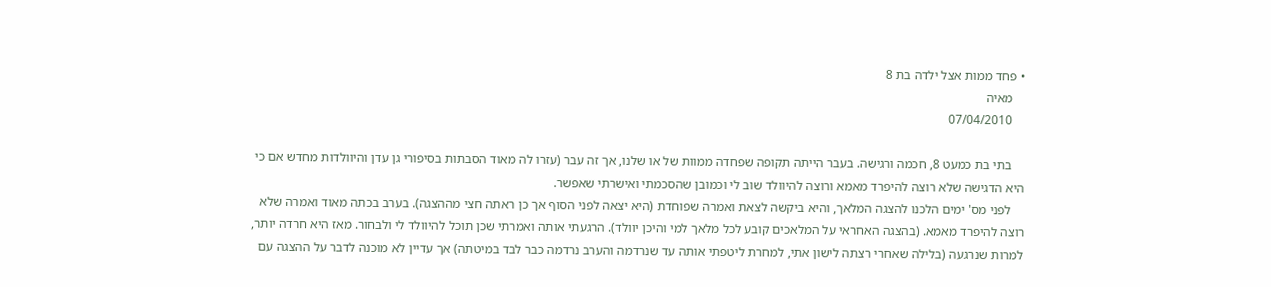• פחד ממות אצל ילדה בת 8
    מאיה
    07/04/2010

    בתי בת כמעט 8, חכמה ורגישה. בעבר הייתה תקופה שפחדה ממוות של או שלנו, אך זה עבר (עזרו לה מאוד הסבתות בסיפורי גן עדן והיוולדות מחדש אם כי היא הדגישה שלא רוצה להיפרד מאמא ורוצה להיוולד שוב לי וכמובן שהסכמתי ואישרתי שאפשר.
    לפני מס' ימים הלכנו להצגה המלאך, והיא ביקשה לצאת ואמרה שפוחדת (היא יצאה לפני הסוף אך כן ראתה חצי מההצגה). בערב בכתה מאוד ואמרה שלא רוצה להיפרד מאמא. (בהצגה האחראי על המלאכים קובע לכל מלאך למי והיכן יוולד). הרגעתי אותה ואמרתי שכן תוכל להיוולד לי ולבחור. מאז היא חרדה יותר, למרות שנרגעה (בלילה שאחרי רצתה לישון אתי, למחרת ליטפתי אותה עד שנרדמה והערב נרדמה כבר לבד במיטתה) אך עדיין לא מוכנה לדבר על ההצגה עם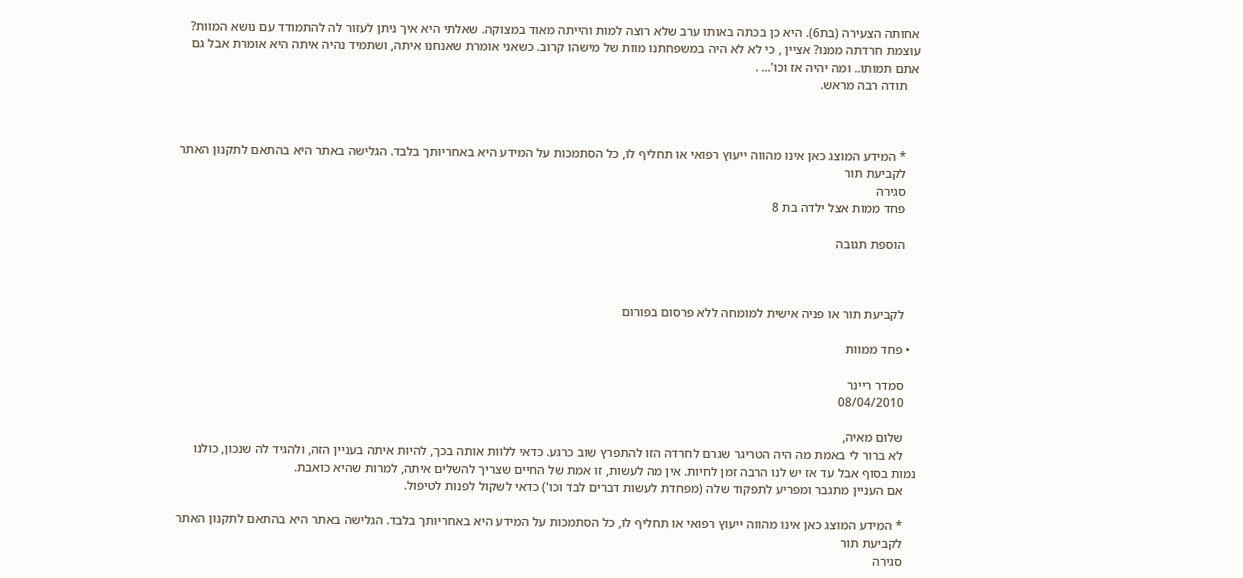אחותה הצעירה (בת6). היא כן בכתה באותו ערב שלא רוצה למות והייתה מאוד במצוקה. שאלתי היא איך ניתן לעזור לה להתמודד עם נושא המוות? עוצמת חרדתה ממנו? אציין , כי לא לא היה במשפחתנו מוות של מישהו קרוב. כשאני אומרת שאנחנו איתה, ושתמיד נהיה איתה היא אומרת אבל גם אתם תמותו.. ומה יהיה אז וכו'... .
    תודה רבה מראש.



    * המידע המוצג כאן אינו מהווה ייעוץ רפואי או תחליף לו, כל הסתמכות על המידע היא באחריותך בלבד. הגלישה באתר היא בהתאם לתקנון האתר
    לקביעת תור
    סגירה
    פחד ממות אצל ילדה בת 8

    הוספת תגובה



    לקביעת תור או פניה אישית למומחה ללא פרסום בפורום

  • פחד ממוות

    סמדר ריינר
    08/04/2010

    שלום מאיה,
    לא ברור לי באמת מה היה הטריגר שגרם לחרדה הזו להתפרץ שוב כרגע. כדאי ללוות אותה בכך, להיות איתה בעניין הזה, ולהגיד לה שנכון, כולנו נמות בסוף אבל עד אז יש לנו הרבה זמן לחיות. אין מה לעשות, זו אמת של החיים שצריך להשלים איתה, למרות שהיא כואבת.
    אם העניין מתגבר ומפריע לתפקוד שלה (מפחדת לעשות דברים לבד וכו') כדאי לשקול לפנות לטיפול.

    * המידע המוצג כאן אינו מהווה ייעוץ רפואי או תחליף לו, כל הסתמכות על המידע היא באחריותך בלבד. הגלישה באתר היא בהתאם לתקנון האתר
    לקביעת תור
    סגירה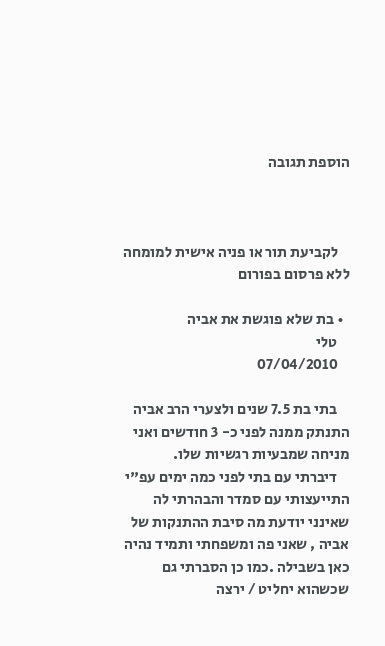הוספת תגובה



    לקביעת תור או פניה אישית למומחה ללא פרסום בפורום

  • בת שלא פוגשת את אביה
    טלי
    07/04/2010

    בתי בת 7.5 שנים ולצערי הרב אביה התנתק ממנה לפני כ- 3 חודשים ואני מניחה שמבעיות רגשיות שלו.
    דיברתי עם בתי לפני כמה ימים עפ"י התייעצותי עם סמדר והבהרתי לה שאינני יודעת מה סיבת ההתנקות של אביה , שאני פה ומשפחתי ותמיד נהיה כאן בשבילה .כמו כן הסברתי גם שכשהוא יחליט / ירצה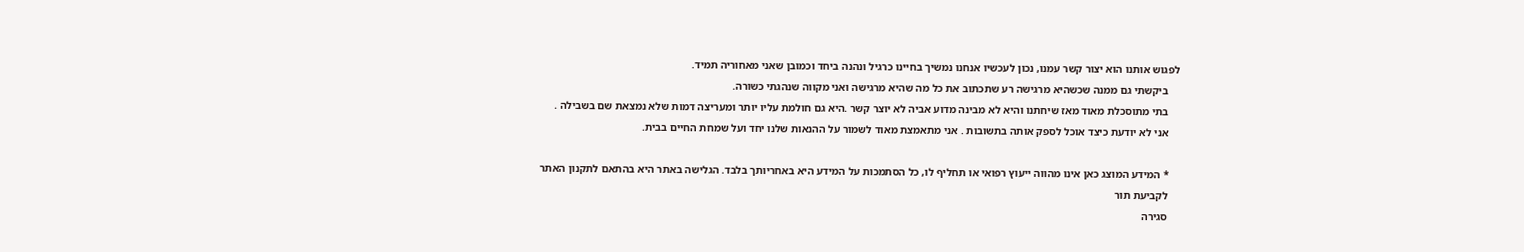לפגוש אותנו הוא יצור קשר עמנו, נכון לעכשיו אנחנו נמשיך בחיינו כרגיל ונהנה ביחד וכמובן שאני מאחוריה תמיד.
    ביקשתי גם ממנה שכשהיא מרגישה רע שתכתוב את כל מה שהיא מרגישה ואני מקווה שנהגתי כשורה.
    בתי מתוסכלת מאוד מאז שיחתנו והיא לא מבינה מדוע אביה לא יוצר קשר .היא גם חולמת עליו יותר ומעריצה דמות שלא נמצאת שם בשבילה .
    אני לא יודעת כיצד אוכל לספק אותה בתשובות . אני מתאמצת מאוד לשמור על ההנאות שלנו יחד ועל שמחת החיים בבית.

    * המידע המוצג כאן אינו מהווה ייעוץ רפואי או תחליף לו, כל הסתמכות על המידע היא באחריותך בלבד. הגלישה באתר היא בהתאם לתקנון האתר
    לקביעת תור
    סגירה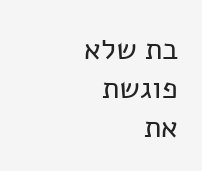בת שלא פוגשת את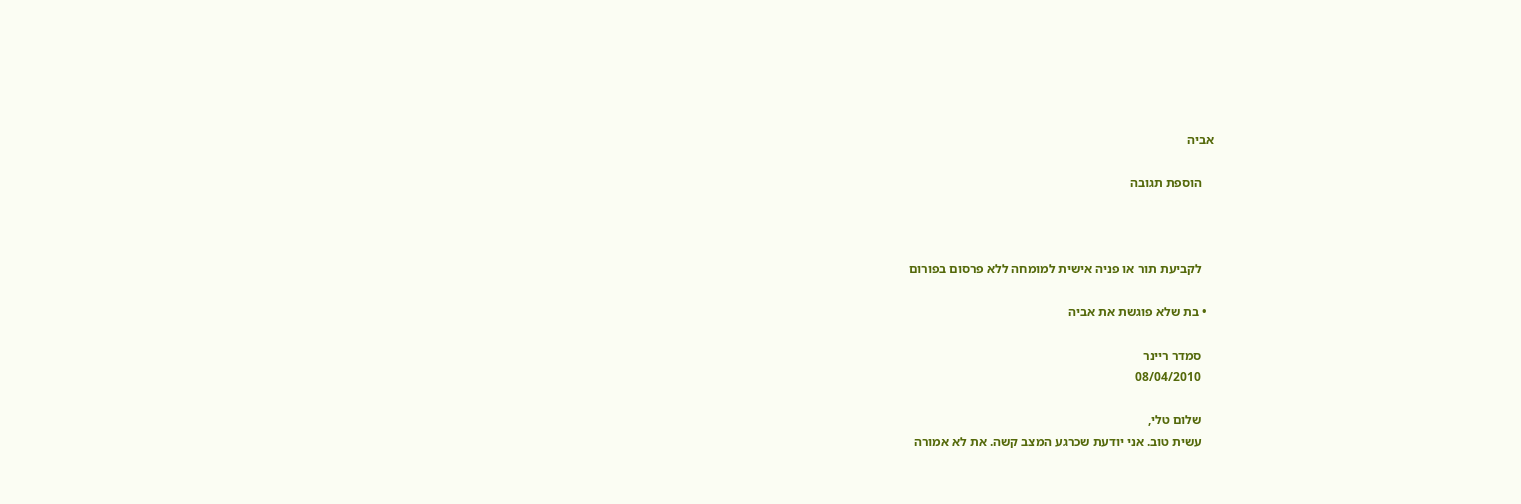אביה

    הוספת תגובה



    לקביעת תור או פניה אישית למומחה ללא פרסום בפורום

  • בת שלא פוגשת את אביה

    סמדר ריינר
    08/04/2010

    שלום טלי,
    עשית טוב. אני יודעת שכרגע המצב קשה. את לא אמורה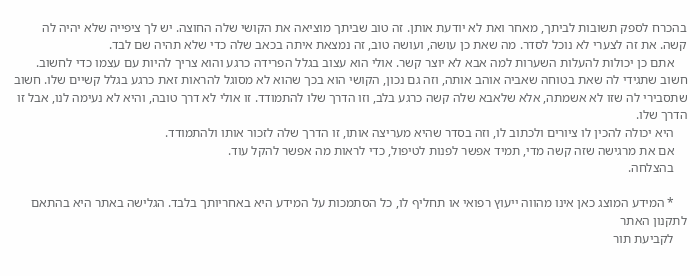בהכרח לספק תשובות לביתך, מאחר ואת לא יודעת אותן. זה טוב שביתך מוציאה את הקושי שלה החוצה. יש לך ציפייה שלא יהיה לה קשה. את זה לצערי לא נוכל לסדר. מה שאת כן עושה, ועושה טוב, זה נמצאת איתה בכאב שלה כדי שלא תהיה שם לבד.
    אתם כן יכולות להעלות השערות למה אבא לא יוצר קשר. אולי הוא עצוב בגלל הפרידה כרגע והוא צריך להיות עם עצמו כדי לחשוב. חשוב שתגידי לה שאת בטוחה שאביה אוהב אותה, וזה גם נכון, הקושי הוא בכך שהוא לא מסוגל להראות זאת כרגע בגלל קשיים שלו. חשוב שתסבירי לה שזו לא אשמתה, אלא שלאבא שלה קשה כרגע בלב, וזו הדרך שלו להתמודד. זו אולי לא דרך טובה, והיא לא נעימה לנו, אבל זו הדרך שלו.
    היא יכולה להכין לו ציורים ולכתוב לו, וזה בסדר שהיא מעריצה אותו, זו הדרך שלה לזכור אותו ולהתמודד.
    אם את מרגישה שזה קשה מדי, תמיד אפשר לפנות לטיפול, כדי לראות מה אפשר להקל עוד.
    בהצלחה.

    * המידע המוצג כאן אינו מהווה ייעוץ רפואי או תחליף לו, כל הסתמכות על המידע היא באחריותך בלבד. הגלישה באתר היא בהתאם לתקנון האתר
    לקביעת תור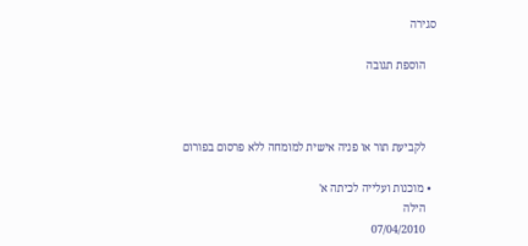סגירה

    הוספת תגובה



    לקביעת תור או פניה אישית למומחה ללא פרסום בפורום

  • מוכנות ועלייה לכיתה א'
    הילה
    07/04/2010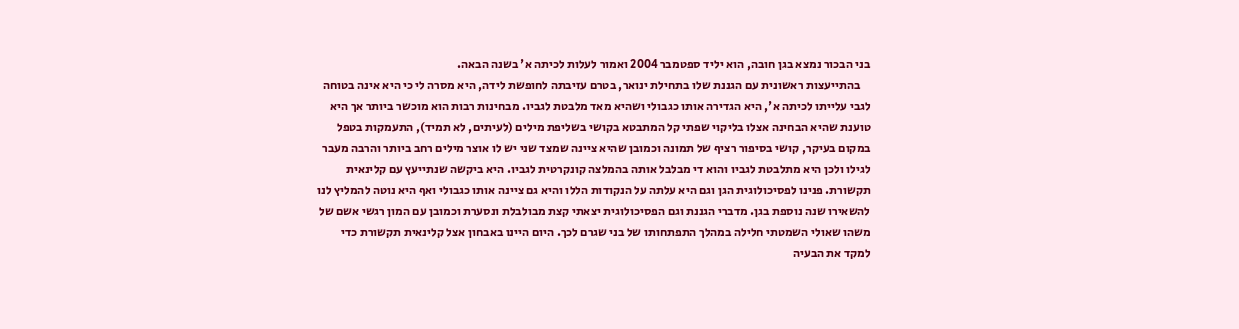בני הבכור נמצא בגן חובה, הוא יליד ספטמבר 2004 ואמור לעלות לכיתה א' בשנה הבאה.
    בהתייעצות ראשונית עם הגננת שלו בתחילת ינואר, בטרם עזיבתה לחופשת לידה, היא מסרה לי כי היא אינה בטוחה לגבי עלייתו לכיתה א', היא הגדירה אותו כגבולי ושהיא מאד מלבטת לגביו. מבחינות רבות הוא מוכשר ביותר אך היא טוענת שהיא הבחינה אצלו בליקוי שפתי קל המתבטא בקושי בשליפת מילים (לעיתים, לא תמיד), התעמקות בטפל במקום בעיקר, קושי בסיפור רציף של תמונה וכמובן שהיא ציינה שמצד שני יש לו אוצר מילים רחב ביותר והרבה מעבר לגילו ולכן היא מתלבטת לגביו והוא די מבלבל אותה בהמלצה קונקרטית לגביו. היא ביקשה שנתייעץ עם קלינאית תקשורת. פנינו לפסיכולוגית הגן וגם היא עלתה על הנקודות הללו והיא גם ציינה אותו כגבולי ואף היא נוטה להמליץ לנו להשאירו שנה נוספת בגן. מדברי הגננת וגם הפסיכולוגית יצאתי קצת מבולבלת ונסערת וכמובן עם המון רגשי אשם של משהו שאולי השמטתי חלילה במהלך התפתחותו של בני שגרם לכך. היום היינו באבחון אצל קלינאית תקשורת כדי למקד את הבעיה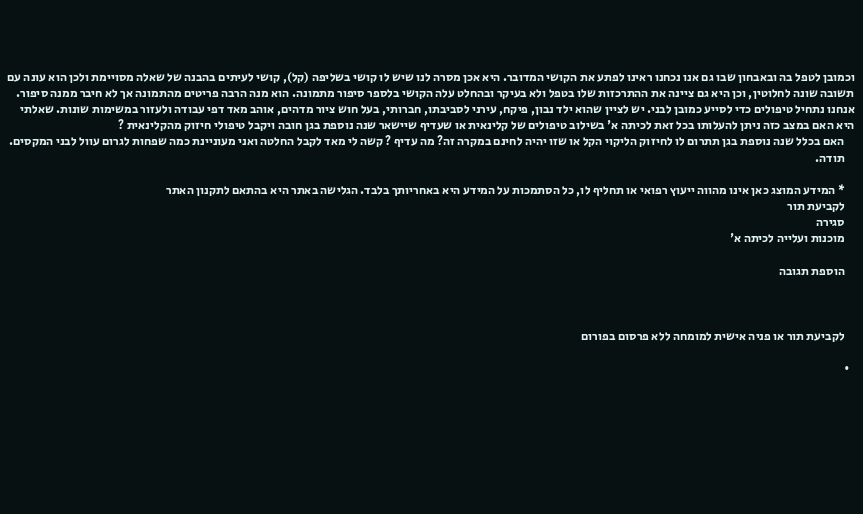וכמובן לטפל בה ובאבחון שבו גם אנו נכחנו ראינו לפתע את הקושי המדובר. היא אכן מסרה לנו שיש לו קושי בשליפה (קל), קושי לעיתים בהבנה של שאלה מסויימת ולכן הוא עונה עם תשובה שונה לחלוטין, וכן היא גם ציינה את ההתרכזות שלו בטפל ולא בעיקר ובהחלט עלה הקושי בלספר סיפור מתמונה. הוא מנה הרבה פריטים מהתמונה אך לא חיבר ממנה סיפור. אנחנו נתחיל טיפולים כדי לסייע כמובן לבני. יש לציין שהוא ילד נבון, פיקח, עירני לסביבתו, חברותי, בעל חוש ציור מדהים, אוהב מאד דפי עבודה ולעזור במשימות שונות. שאלתי היא האם במצב כזה ניתן להעלותו בכל זאת לכיתה א' בשילוב טיפולים של קלינאית או שעדיף שיישאר שנה נוספת בגן חובה ויקבל טיפולי חיזוק מהקלינאית ?
    האם בכלל שנה נוספת בגן תתרום לו לחיזוק הליקוי הקל או שזו יהיה לחינם במקרה זה? מה עדיף ? קשה לי מאד לקבל החלטה ואני מעוניינת כמה שפחות לגרום עוול לבני המקסים.
    תודה.

    * המידע המוצג כאן אינו מהווה ייעוץ רפואי או תחליף לו, כל הסתמכות על המידע היא באחריותך בלבד. הגלישה באתר היא בהתאם לתקנון האתר
    לקביעת תור
    סגירה
    מוכנות ועלייה לכיתה א'

    הוספת תגובה



    לקביעת תור או פניה אישית למומחה ללא פרסום בפורום

  •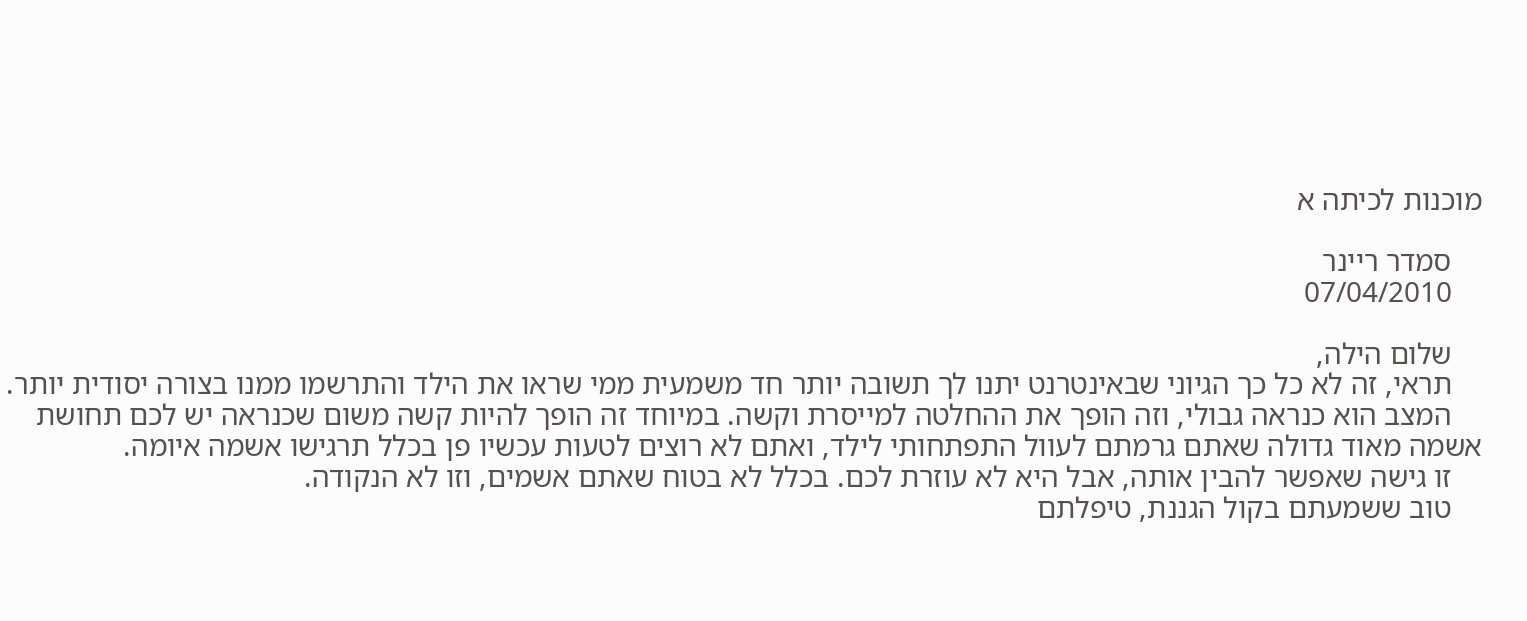מוכנות לכיתה א

    סמדר ריינר
    07/04/2010

    שלום הילה,
    תראי, זה לא כל כך הגיוני שבאינטרנט יתנו לך תשובה יותר חד משמעית ממי שראו את הילד והתרשמו ממנו בצורה יסודית יותר.
    המצב הוא כנראה גבולי, וזה הופך את ההחלטה למייסרת וקשה. במיוחד זה הופך להיות קשה משום שכנראה יש לכם תחושת אשמה מאוד גדולה שאתם גרמתם לעוול התפתחותי לילד, ואתם לא רוצים לטעות עכשיו פן בכלל תרגישו אשמה איומה.
    זו גישה שאפשר להבין אותה, אבל היא לא עוזרת לכם. בכלל לא בטוח שאתם אשמים, וזו לא הנקודה.
    טוב ששמעתם בקול הגננת, טיפלתם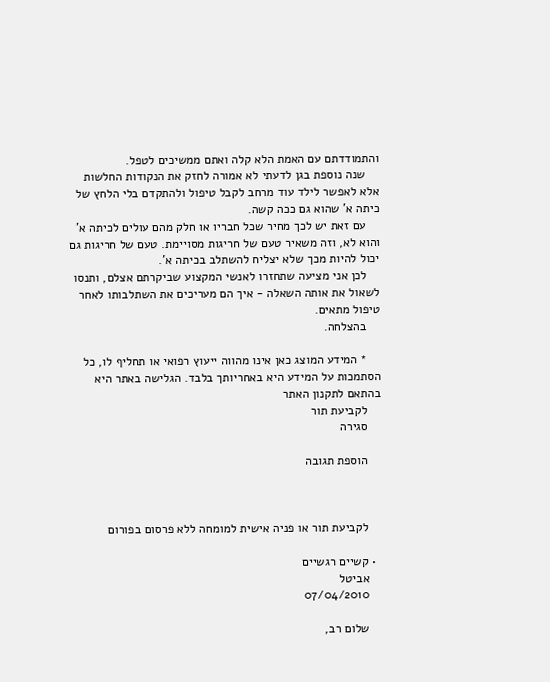והתמודדתם עם האמת הלא קלה ואתם ממשיכים לטפל.
    שנה נוספת בגן לדעתי לא אמורה לחזק את הנקודות החלשות אלא לאפשר לילד עוד מרחב לקבל טיפול ולהתקדם בלי הלחץ של כיתה א' שהוא גם ככה קשה.
    עם זאת יש לכך מחיר שכל חבריו או חלק מהם עולים לכיתה א' והוא לא, וזה משאיר טעם של חריגות מסויימת. טעם של חריגות גם יכול להיות מכך שלא יצליח להשתלב בכיתה א'.
    לכן אני מציעה שתחזרו לאנשי המקצוע שביקרתם אצלם, ותנסו לשאול את אותה השאלה - איך הם מעריכים את השתלבותו לאחר טיפול מתאים.
    בהצלחה.

    * המידע המוצג כאן אינו מהווה ייעוץ רפואי או תחליף לו, כל הסתמכות על המידע היא באחריותך בלבד. הגלישה באתר היא בהתאם לתקנון האתר
    לקביעת תור
    סגירה

    הוספת תגובה



    לקביעת תור או פניה אישית למומחה ללא פרסום בפורום

  • קשיים רגשיים
    אביטל
    07/04/2010

    שלום רב,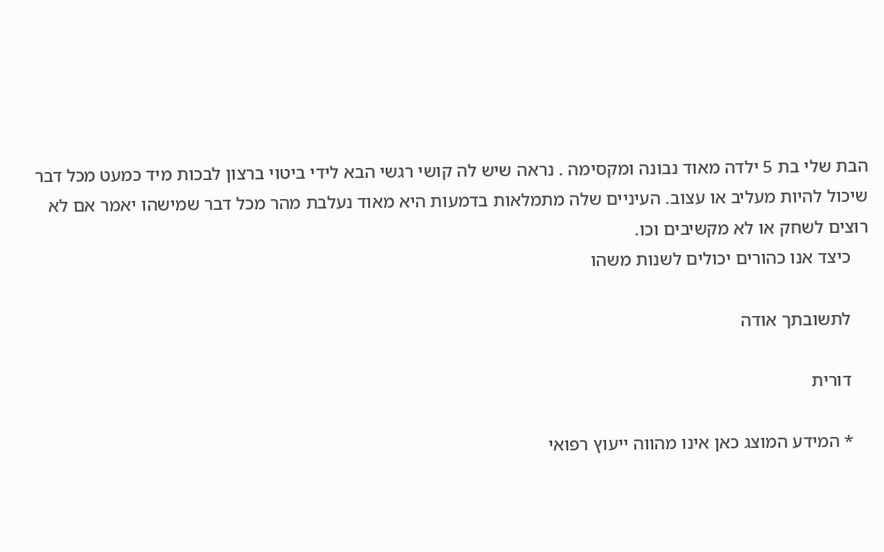הבת שלי בת 5 ילדה מאוד נבונה ומקסימה . נראה שיש לה קושי רגשי הבא לידי ביטוי ברצון לבכות מיד כמעט מכל דבר שיכול להיות מעליב או עצוב. העיניים שלה מתמלאות בדמעות היא מאוד נעלבת מהר מכל דבר שמישהו יאמר אם לא רוצים לשחק או לא מקשיבים וכו.
    כיצד אנו כהורים יכולים לשנות משהו

    לתשובתך אודה

    דורית

    * המידע המוצג כאן אינו מהווה ייעוץ רפואי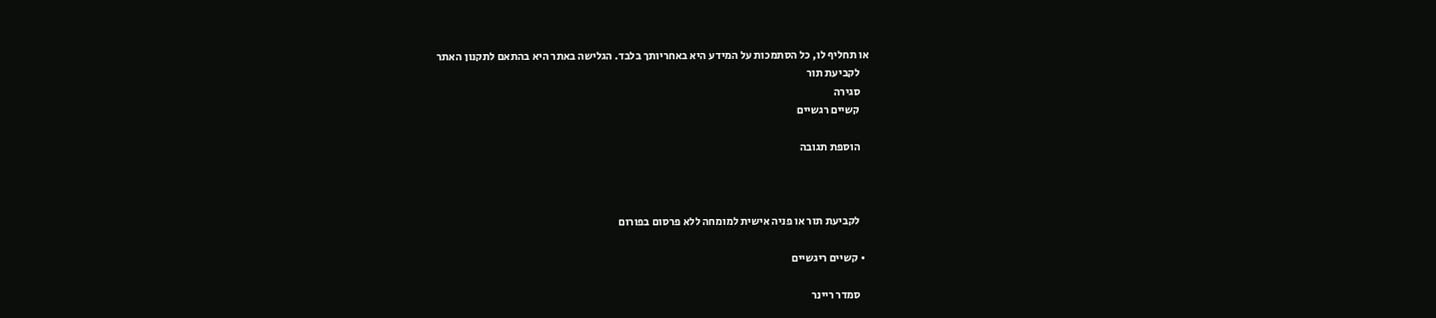או תחליף לו, כל הסתמכות על המידע היא באחריותך בלבד. הגלישה באתר היא בהתאם לתקנון האתר
    לקביעת תור
    סגירה
    קשיים רגשיים

    הוספת תגובה



    לקביעת תור או פניה אישית למומחה ללא פרסום בפורום

  • קשיים ריגשיים

    סמדר ריינר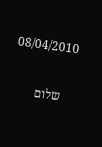08/04/2010

    שלום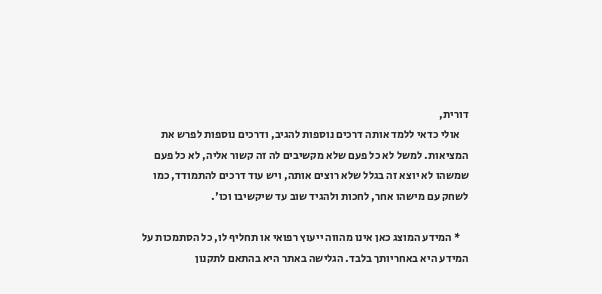דורית,
    אולי כדאי ללמד אותה דרכים נוספות להגיב, ודרכים נוספות לפרש את המציאות. למשל לא כל פעם שלא מקשיבים לה זה קשור אליה, לא כל פעם שמשהו לא יוצא זה בגלל שלא רוצים אותה, ויש עוד דרכים להתמודד, כמו לשחק עם מישהו אחר, לחכות ולהגיד שוב עד שיקשיבו וכו'.

    * המידע המוצג כאן אינו מהווה ייעוץ רפואי או תחליף לו, כל הסתמכות על המידע היא באחריותך בלבד. הגלישה באתר היא בהתאם לתקנון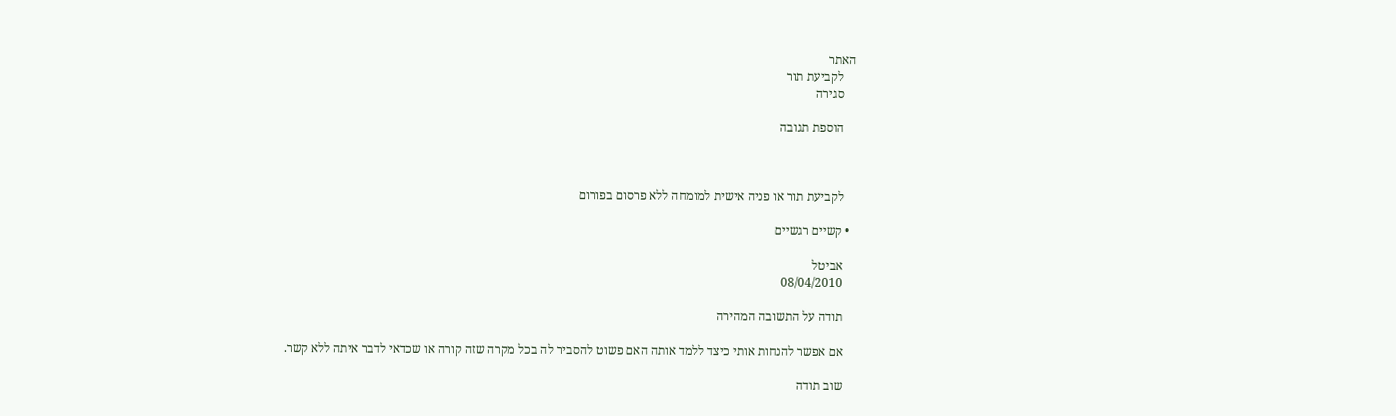האתר
    לקביעת תור
    סגירה

    הוספת תגובה



    לקביעת תור או פניה אישית למומחה ללא פרסום בפורום

  • קשיים רגשיים

    אביטל
    08/04/2010

    תודה על התשובה המהירה

    אם אפשר להנחות אותי כיצד ללמד אותה האם פשוט להסביר לה בכל מקרה שזה קורה או שכדאי לדבר איתה ללא קשר.

    שוב תודה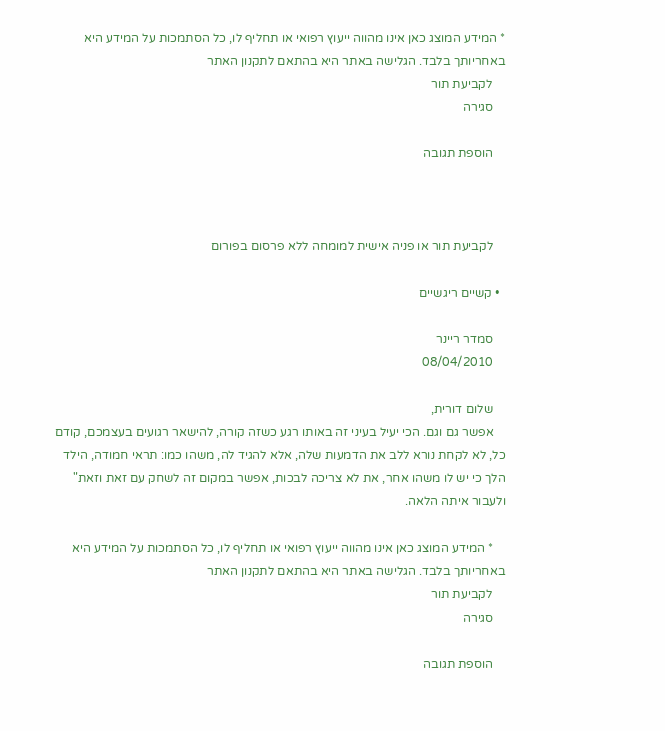* המידע המוצג כאן אינו מהווה ייעוץ רפואי או תחליף לו, כל הסתמכות על המידע היא באחריותך בלבד. הגלישה באתר היא בהתאם לתקנון האתר
    לקביעת תור
    סגירה

    הוספת תגובה



    לקביעת תור או פניה אישית למומחה ללא פרסום בפורום

  • קשיים ריגשיים

    סמדר ריינר
    08/04/2010

    שלום דורית,
    אפשר גם וגם. הכי יעיל בעיני זה באותו רגע כשזה קורה, להישאר רגועים בעצמכם, קודם כל, לא לקחת נורא ללב את הדמעות שלה, אלא להגיד לה, משהו כמו: תראי חמודה, הילד הלך כי יש לו משהו אחר, את לא צריכה לבכות, אפשר במקום זה לשחק עם זאת וזאת" ולעבור איתה הלאה.

    * המידע המוצג כאן אינו מהווה ייעוץ רפואי או תחליף לו, כל הסתמכות על המידע היא באחריותך בלבד. הגלישה באתר היא בהתאם לתקנון האתר
    לקביעת תור
    סגירה

    הוספת תגובה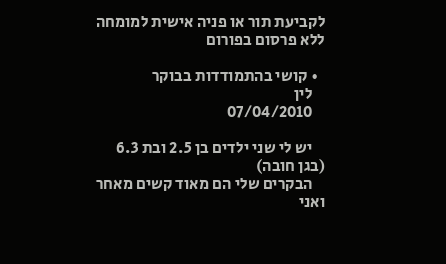לקביעת תור או פניה אישית למומחה ללא פרסום בפורום

  • קושי בהתמודדות בבוקר
    לין
    07/04/2010

    יש לי שני ילדים בן 2.5 ובת 6.3 (בגן חובה)
    הבקרים שלי הם מאוד קשים מאחר ואני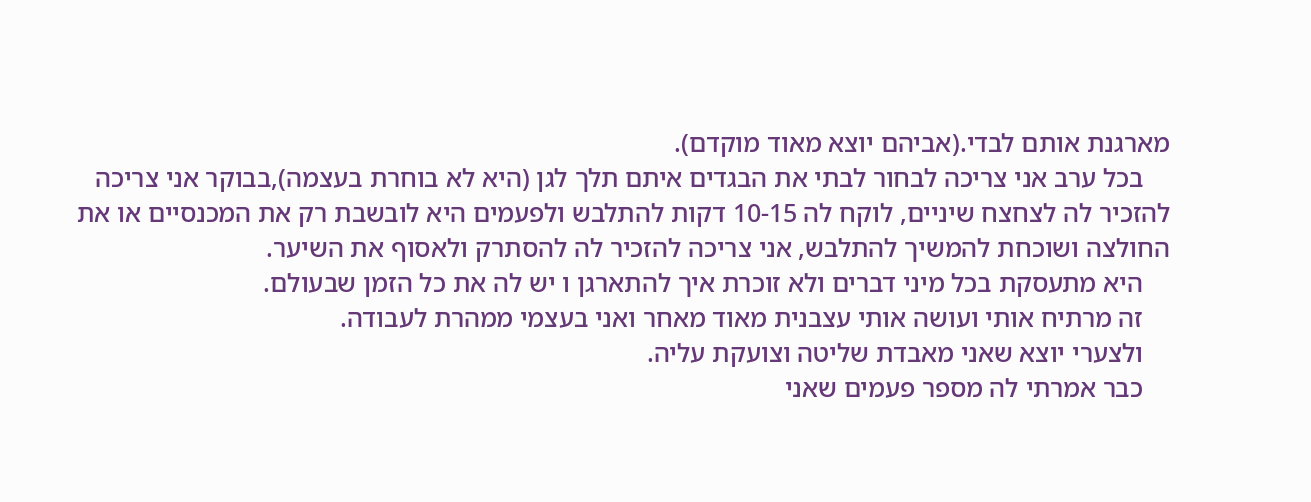מארגנת אותם לבדי.(אביהם יוצא מאוד מוקדם).
    בכל ערב אני צריכה לבחור לבתי את הבגדים איתם תלך לגן (היא לא בוחרת בעצמה),בבוקר אני צריכה להזכיר לה לצחצח שיניים, לוקח לה 10-15 דקות להתלבש ולפעמים היא לובשבת רק את המכנסיים או את החולצה ושוכחת להמשיך להתלבש, אני צריכה להזכיר לה להסתרק ולאסוף את השיער.
    היא מתעסקת בכל מיני דברים ולא זוכרת איך להתארגן ו יש לה את כל הזמן שבעולם.
    זה מרתיח אותי ועושה אותי עצבנית מאוד מאחר ואני בעצמי ממהרת לעבודה.
    ולצערי יוצא שאני מאבדת שליטה וצועקת עליה.
    כבר אמרתי לה מספר פעמים שאני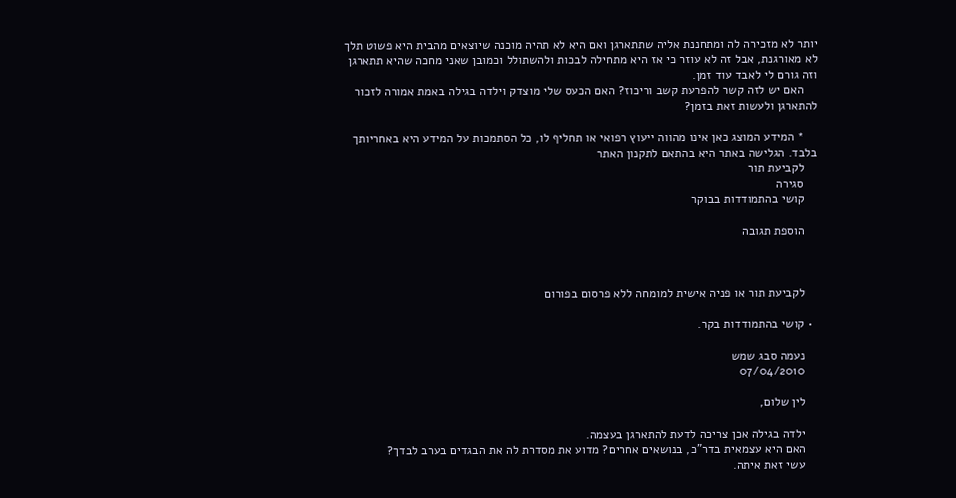יותר לא מזכירה לה ומתחננת אליה שתתארגן ואם היא לא תהיה מוכנה שיוצאים מהבית היא פשוט תלך לא מאורגנת, אבל זה לא עוזר כי אז היא מתחילה לבכות ולהשתולל וכמובן שאני מחכה שהיא תתארגן וזה גורם לי לאבד עוד זמן.
    האם יש לזה קשר להפרעת קשב וריכוז? האם הכעס שלי מוצדק וילדה בגילה באמת אמורה לזכור להתארגן ולעשות זאת בזמן?

    * המידע המוצג כאן אינו מהווה ייעוץ רפואי או תחליף לו, כל הסתמכות על המידע היא באחריותך בלבד. הגלישה באתר היא בהתאם לתקנון האתר
    לקביעת תור
    סגירה
    קושי בהתמודדות בבוקר

    הוספת תגובה



    לקביעת תור או פניה אישית למומחה ללא פרסום בפורום

  • קושי בהתמודדות בקר.

    נעמה סבג שמש
    07/04/2010

    לין שלום,

    ילדה בגילה אכן צריכה לדעת להתארגן בעצמה.
    האם היא עצמאית בדר"כ, בנושאים אחרים? מדוע את מסדרת לה את הבגדים בערב לבדך?
    עשי זאת איתה.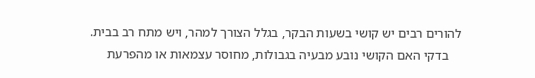להורים רבים יש קושי בשעות הבקר, בגלל הצורך למהר, ויש מתח רב בבית.
    בדקי האם הקושי נובע מבעיה בגבולות, מחוסר עצמאות או מהפרעת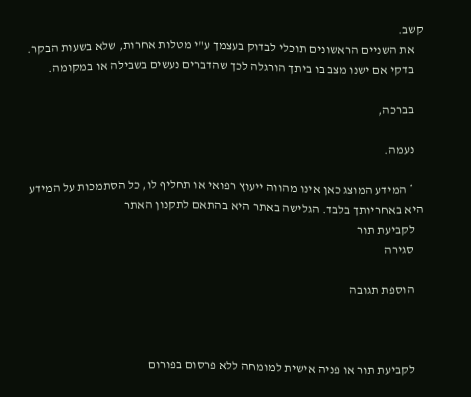קשב.
    את השניים הראשונים תוכלי לבדוק בעצמך ע"י מטלות אחרות, שלא בשעות הבקר.
    בדקי אם ישנו מצב בו ביתך הורגלה לכך שהדברים נעשים בשבילה או במקומה.

    בברכה,

    נעמה.

    * המידע המוצג כאן אינו מהווה ייעוץ רפואי או תחליף לו, כל הסתמכות על המידע היא באחריותך בלבד. הגלישה באתר היא בהתאם לתקנון האתר
    לקביעת תור
    סגירה

    הוספת תגובה



    לקביעת תור או פניה אישית למומחה ללא פרסום בפורום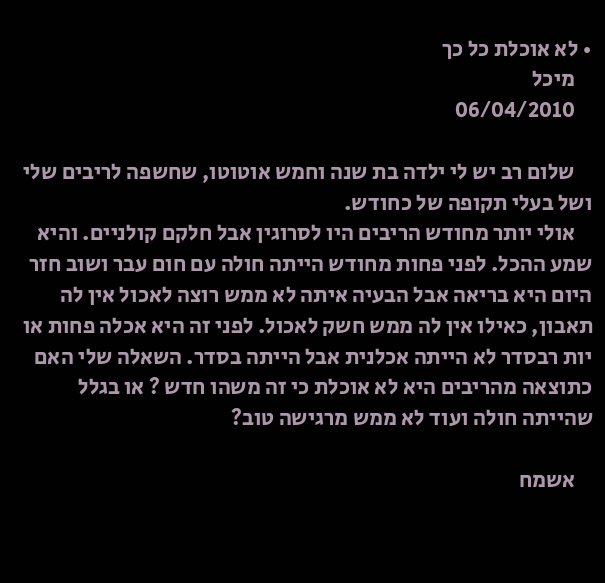• לא אוכלת כל כך
    מיכל
    06/04/2010

    שלום רב יש לי ילדה בת שנה וחמש אוטוטו, שחשפה לריבים שלי ושל בעלי תקופה של כחודש.
    אולי יותר מחודש הריבים היו לסרוגין אבל חלקם קולניים. והיא שמע ההכל. לפני פחות מחודש הייתה חולה עם חום עבר ושוב חזר היום היא בריאה אבל הבעיה איתה לא ממש רוצה לאכול אין לה תאבון, כאילו אין לה ממש חשק לאכול. לפני זה היא אכלה פחות או יות רבסדר לא הייתה אכלנית אבל הייתה בסדר. השאלה שלי האם כתוצאה מהריבים היא לא אוכלת כי זה משהו חדש ? או בגלל שהייתה חולה ועוד לא ממש מרגישה טוב?

    אשמח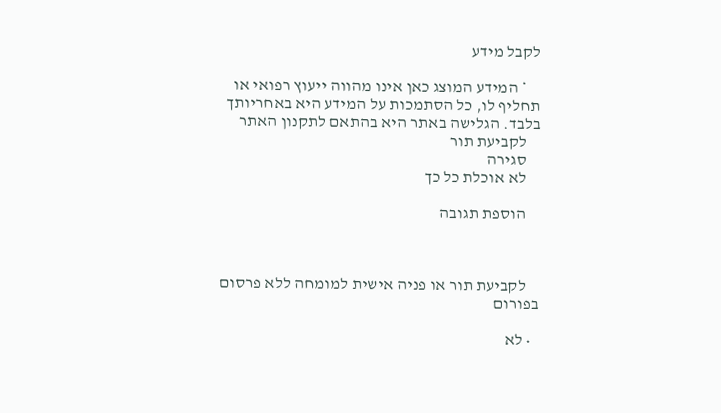לקבל מידע

    * המידע המוצג כאן אינו מהווה ייעוץ רפואי או תחליף לו, כל הסתמכות על המידע היא באחריותך בלבד. הגלישה באתר היא בהתאם לתקנון האתר
    לקביעת תור
    סגירה
    לא אוכלת כל כך

    הוספת תגובה



    לקביעת תור או פניה אישית למומחה ללא פרסום בפורום

  • לא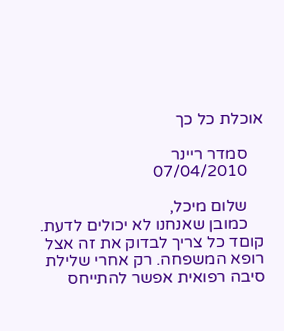אוכלת כל כך

    סמדר ריינר
    07/04/2010

    שלום מיכל,
    כמובן שאנחנו לא יכולים לדעת. קוםד כל צריך לבדוק את זה אצל רופא המשפחה. רק אחרי שלילת סיבה רפואית אפשר להתייחס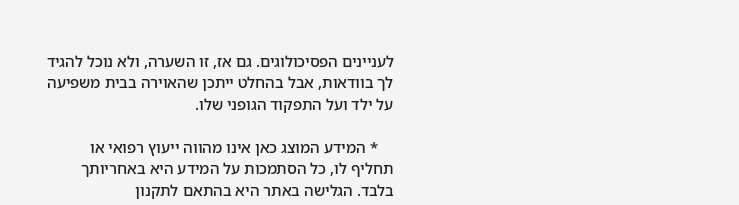לעניינים הפסיכולוגים. גם אז, זו השערה, ולא נוכל להגיד לך בוודאות, אבל בהחלט ייתכן שהאוירה בבית משפיעה על ילד ועל התפקוד הגופני שלו.

    * המידע המוצג כאן אינו מהווה ייעוץ רפואי או תחליף לו, כל הסתמכות על המידע היא באחריותך בלבד. הגלישה באתר היא בהתאם לתקנון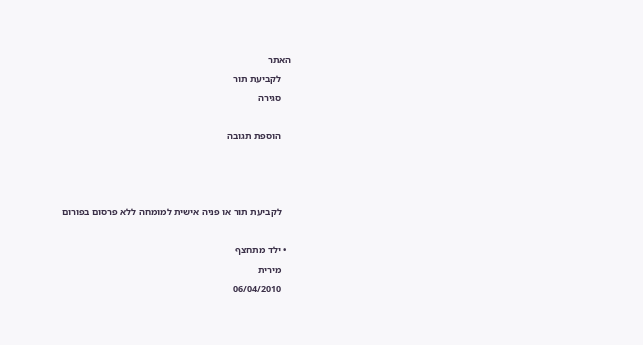האתר
    לקביעת תור
    סגירה

    הוספת תגובה



    לקביעת תור או פניה אישית למומחה ללא פרסום בפורום

  • ילד מתחצף
    מירית
    06/04/2010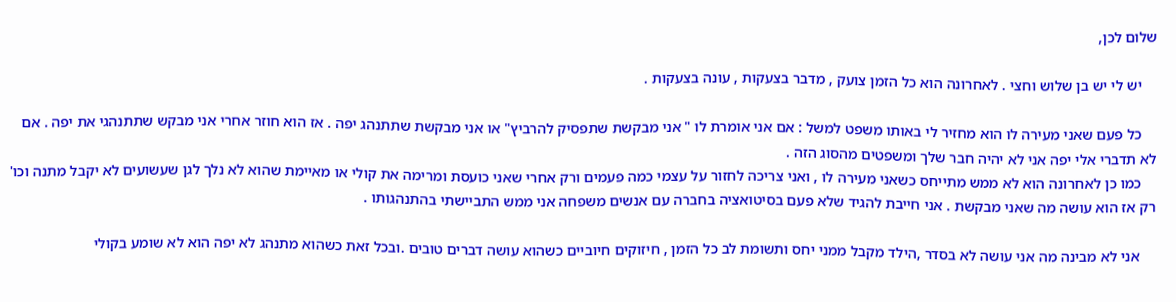שלום לכן,

    יש לי יש בן שלוש וחצי . לאחרונה הוא כל הזמן צועק , מדבר בצעקות , עונה בצעקות .

    כל פעם שאני מעירה לו הוא מחזיר לי באותו משפט למשל : אם אני אומרת לו " אני מבקשת שתפסיק להרביץ" או אני מבקשת שתתנהג יפה . אז הוא חוזר אחרי אני מבקש שתתנהגי את יפה . אם לא תדברי אלי יפה אני לא יהיה חבר שלך ומשפטים מהסוג הזה .
    כמו כן לאחרונה הוא לא ממש מתייחס כשאני מעירה לו , ואני צריכה לחזור על עצמי כמה פעמים ורק אחרי שאני כועסת ומרימה את קולי או מאיימת שהוא לא נלך לגן שעשועים לא יקבל מתנה וכו' רק אז הוא עושה מה שאני מבקשת . אני חייבת להגיד שלא פעם בסיטואציה בחברה עם אנשים משפחה אני ממש התביישתי בהתנהגותו .

    אני לא מבינה מה אני עושה לא בסדר ,הילד מקבל ממני יחס ותשומת לב כל הזמן , חיזוקים חיוביים כשהוא עושה דברים טובים .ובכל זאת כשהוא מתנהג לא יפה הוא לא שומע בקולי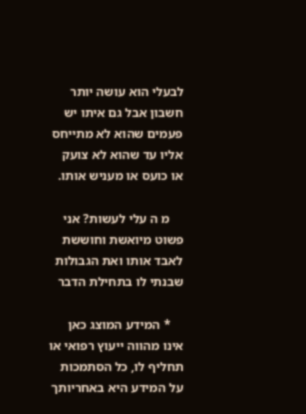לבעלי הוא עושה יותר חשבון אבל גם איתו יש פעמים שהוא לא מתייחס אליו עד שהוא לא צועק או כועס או מעניש אותו.

    מ ה עלי לעשות? אני פשוט מיואשת וחוששת לאבד אותו ואת הגבולות שבנתי לו בתחילת הדבר

    * המידע המוצג כאן אינו מהווה ייעוץ רפואי או תחליף לו, כל הסתמכות על המידע היא באחריותך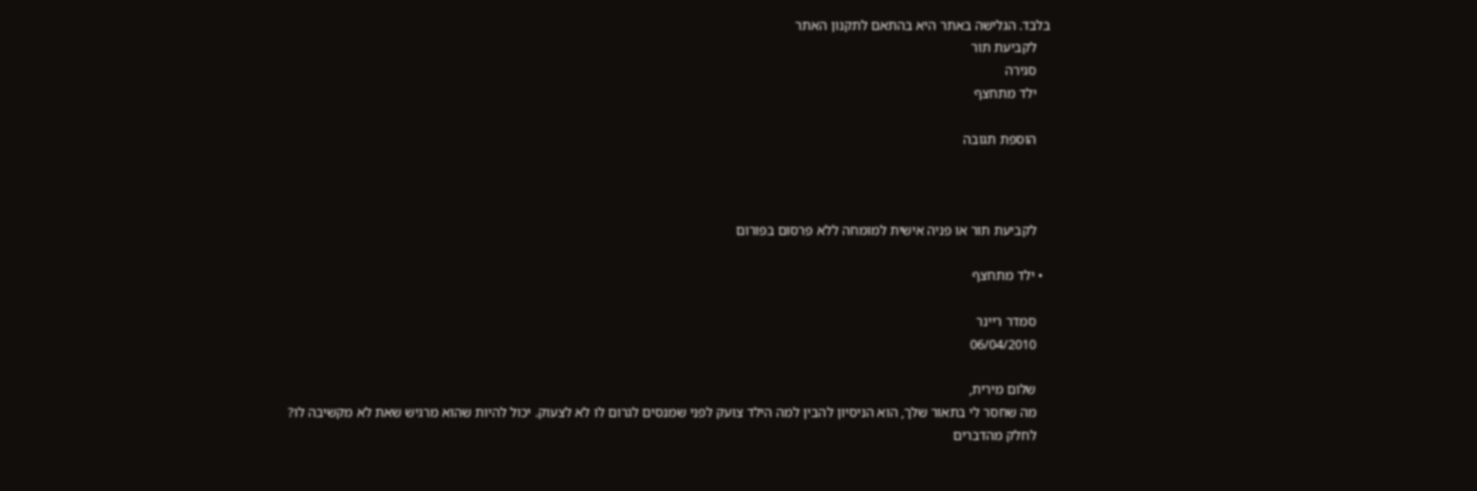בלבד. הגלישה באתר היא בהתאם לתקנון האתר
    לקביעת תור
    סגירה
    ילד מתחצף

    הוספת תגובה



    לקביעת תור או פניה אישית למומחה ללא פרסום בפורום

  • ילד מתחצף

    סמדר ריינר
    06/04/2010

    שלום מירית,
    מה שחסר לי בתאור שלך, הוא הניסיון להבין למה הילד צועק לפני שמנסים לגרום לו לא לצעוק. יכול להיות שהוא מרגיש שאת לא מקשיבה לו?
    לחלק מהדברים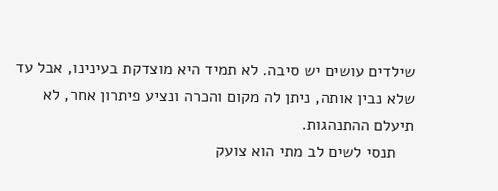שילדים עושים יש סיבה. לא תמיד היא מוצדקת בעינינו, אבל עד שלא נבין אותה, ניתן לה מקום והכרה ונציע פיתרון אחר, לא תיעלם ההתנהגות.
    תנסי לשים לב מתי הוא צועק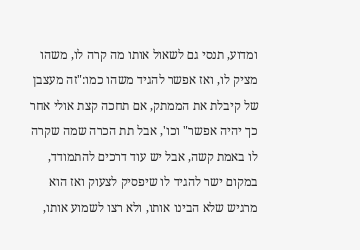ומדוע, תנסי גם לשאול אותו מה קרה לו, משהו מציק לו, ואז אפשר להגיד משהו כמו:"זה מעצבן של קיבלת את הממתק, אם תחכה קצת אולי אחר כך יהיה אפשר" וכו', אבל תת הכרה שמה שקרה לו באמת קשה, אבל יש עוד דרכים להתמודד, במקום ישר להגיד לו שיפסיק לצעוק ואז הוא מרגיש שלא הבינו אותו, ולא רצו לשמוע אותו,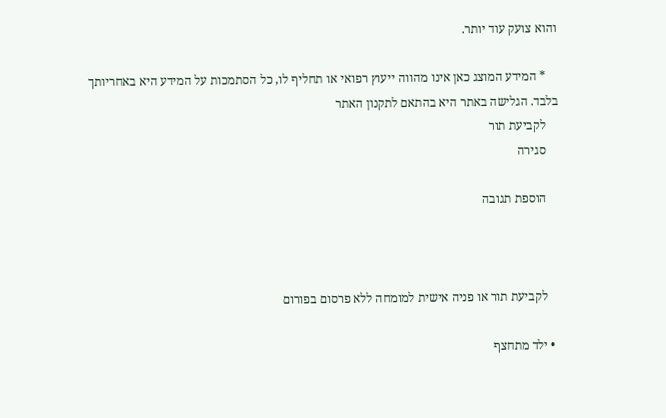והוא צועק עוד יותר.

    * המידע המוצג כאן אינו מהווה ייעוץ רפואי או תחליף לו, כל הסתמכות על המידע היא באחריותך בלבד. הגלישה באתר היא בהתאם לתקנון האתר
    לקביעת תור
    סגירה

    הוספת תגובה



    לקביעת תור או פניה אישית למומחה ללא פרסום בפורום

  • ילד מתחצף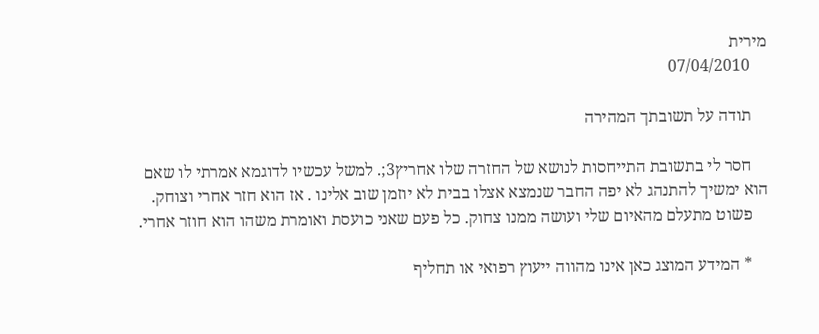מירית
    07/04/2010

    תודה על תשובתך המהירה

    חסר לי בתשובת התייחסות לנושא של החזרה שלו אחריץ3;. למשל עכשיו לדוגמא אמרתי לו שאם הוא ימשיך להתנהג לא יפה החבר שנמצא אצלו בבית לא יוזמן שוב אלינו . אז הוא חזר אחרי וצוחק.
    פשוט מתעלם מהאיום שלי ועושה ממנו צחוק. כל פעם שאני כועסת ואומרת משהו הוא חוזר אחרי.

    * המידע המוצג כאן אינו מהווה ייעוץ רפואי או תחליף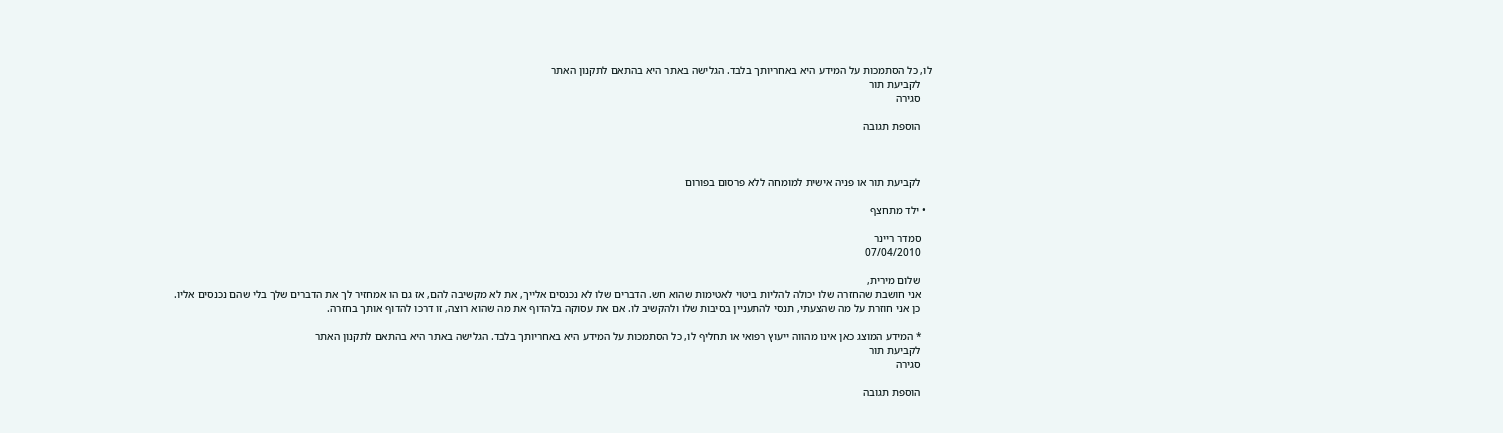לו, כל הסתמכות על המידע היא באחריותך בלבד. הגלישה באתר היא בהתאם לתקנון האתר
    לקביעת תור
    סגירה

    הוספת תגובה



    לקביעת תור או פניה אישית למומחה ללא פרסום בפורום

  • ילד מתחצף

    סמדר ריינר
    07/04/2010

    שלום מירית,
    אני חושבת שהחזרה שלו יכולה להליות ביטוי לאטימות שהוא חש. הדברים שלו לא נכנסים אלייך, את לא מקשיבה להם, אז גם הו אמחזיר לך את הדברים שלך בלי שהם נכנסים אליו.
    כן אני חוזרת על מה שהצעתי, תנסי להתעניין בסיבות שלו ולהקשיב לו. אם את עסוקה בלהדוף את מה שהוא רוצה, זו דרכו להדוף אותך בחזרה.

    * המידע המוצג כאן אינו מהווה ייעוץ רפואי או תחליף לו, כל הסתמכות על המידע היא באחריותך בלבד. הגלישה באתר היא בהתאם לתקנון האתר
    לקביעת תור
    סגירה

    הוספת תגובה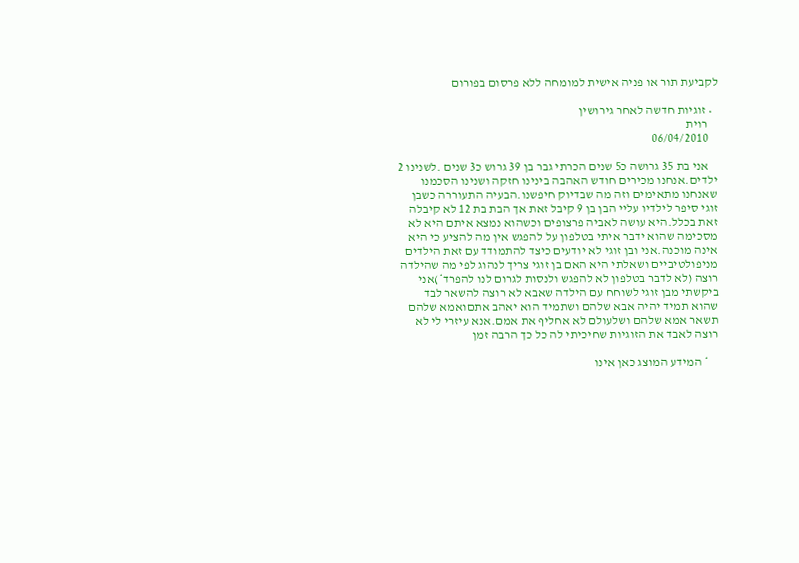לקביעת תור או פניה אישית למומחה ללא פרסום בפורום

  • זוגיות חדשה לאחר גירושין
    רוית
    06/04/2010

    אני בת 35 גרושה כ5 שנים הכרתי גבר בן 39 גרוש כ3 שנים .לשנינו 2 ילדים.אנחנו מכירים חודש האהבה בינינו חזקה ושנינו הסכמנו שאנחנו מתאימים וזה מה שבדיוק חיפשנו.הבעיה התעוררה כשבן זוגי סיפר לילדיו עליי הבן בן 9 קיבל זאת אך הבת בת 12 לא קיבלה זאת בכלל.היא עושה לאביה פרצופים וכשהוא נמצא איתם היא לא מסכימה שהוא ידבר איתי בטלפון על להפגש אין מה להציע כי היא אינה מוכנה.אני ובן זוגי לא יודעים כיצד להתמודד עם זאת הילדים מניפולטיביים ושאלתי היא האם בן זוגי צריך לנהוג לפי מה שהילדה רוצה (לא לדבר בטלפון לא להפגש ולנסות לגרום לנו להפרד*)אני ביקשתי מבן זוגי לשוחח עם הילדה שאבא לא רוצה להשאר לבד שהוא תמיד יהיה אבא שלהם ושתמיד הוא יאהב אתםואמא שלהם תשאר אמא שלהם ושלעולם לא אחליף את אמם.אנא עיזרי לי לא רוצה לאבד את הזוגיות שחיכיתי לה כל כך הרבה זמן

    * המידע המוצג כאן אינו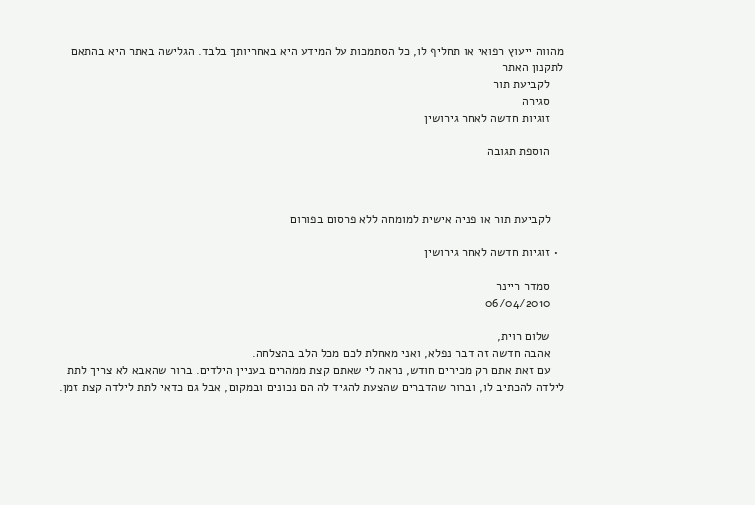מהווה ייעוץ רפואי או תחליף לו, כל הסתמכות על המידע היא באחריותך בלבד. הגלישה באתר היא בהתאם לתקנון האתר
    לקביעת תור
    סגירה
    זוגיות חדשה לאחר גירושין

    הוספת תגובה



    לקביעת תור או פניה אישית למומחה ללא פרסום בפורום

  • זוגיות חדשה לאחר גירושין

    סמדר ריינר
    06/04/2010

    שלום רוית,
    אהבה חדשה זה דבר נפלא, ואני מאחלת לכם מכל הלב בהצלחה.
    עם זאת אתם רק מכירים חודש, נראה לי שאתם קצת ממהרים בעניין הילדים. ברור שהאבא לא צריך לתת לילדה להכתיב לו, וברור שהדברים שהצעת להגיד לה הם נכונים ובמקום, אבל גם כדאי לתת לילדה קצת זמן.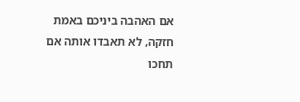אם האהבה ביניכם באמת חזקה, לא תאבדו אותה אם תחכו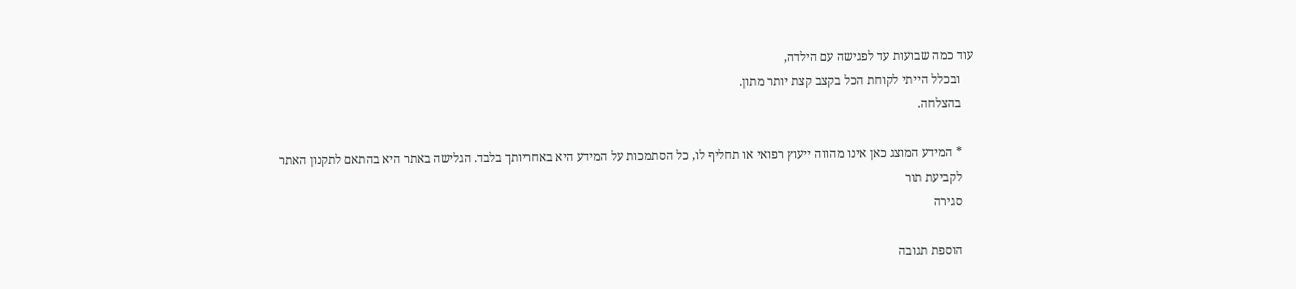עוד כמה שבועות עד לפגישה עם הילדה,
    ובכלל הייתי לקוחת הכל בקצב קצת יותר מתון.
    בהצלחה.

    * המידע המוצג כאן אינו מהווה ייעוץ רפואי או תחליף לו, כל הסתמכות על המידע היא באחריותך בלבד. הגלישה באתר היא בהתאם לתקנון האתר
    לקביעת תור
    סגירה

    הוספת תגובה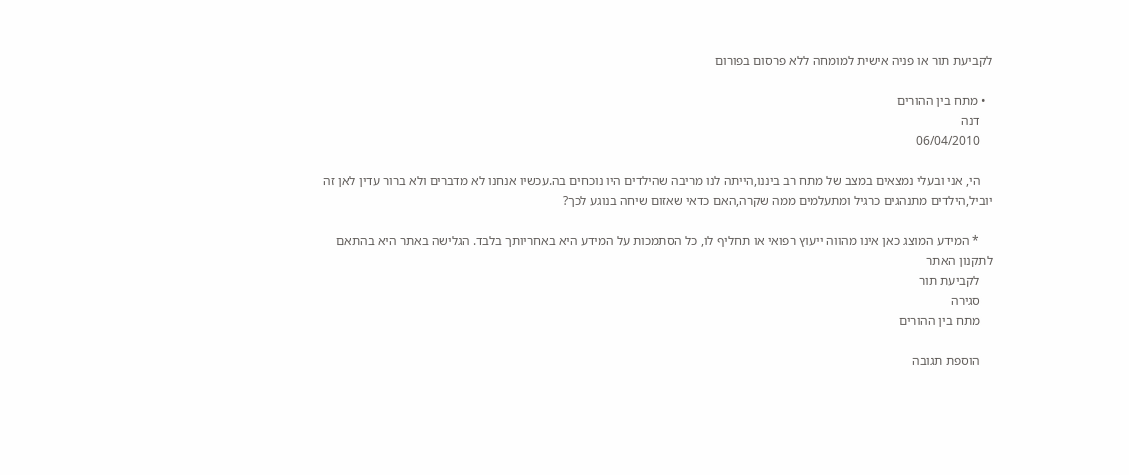לקביעת תור או פניה אישית למומחה ללא פרסום בפורום

  • מתח בין ההורים
    דנה
    06/04/2010

    הי, אני ובעלי נמצאים במצב של מתח רב ביננו,הייתה לנו מריבה שהילדים היו נוכחים בה.עכשיו אנחנו לא מדברים ולא ברור עדין לאן זה יוביל,הילדים מתנהגים כרגיל ומתעלמים ממה שקרה,האם כדאי שאזום שיחה בנוגע לכך?

    * המידע המוצג כאן אינו מהווה ייעוץ רפואי או תחליף לו, כל הסתמכות על המידע היא באחריותך בלבד. הגלישה באתר היא בהתאם לתקנון האתר
    לקביעת תור
    סגירה
    מתח בין ההורים

    הוספת תגובה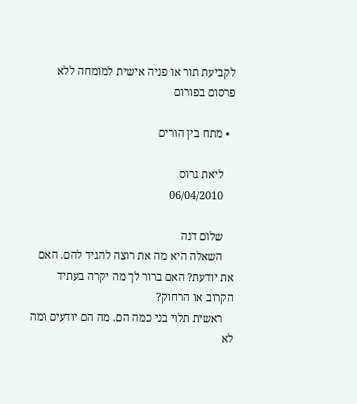לקביעת תור או פניה אישית למומחה ללא פרסום בפורום

  • מתח בין הורים

    ליאת גרוס
    06/04/2010

    שלום דנה
    השאלה היא מה את רוצה להגיד להם. האם את יודעת? האם ברור לך מה יקרה בעתיד הקרוב או הרחוק?
    ראשית תלוי בני כמה הם. מה הם יודעים ומה לא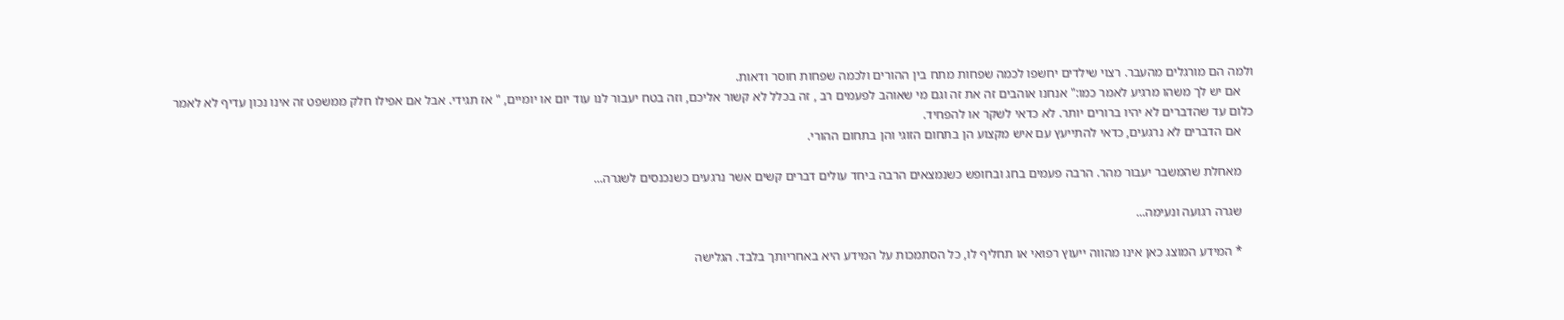ולמה הם מורגלים מהעבר. רצוי שילדים יחשפו לכמה שפחות מתח בין ההורים ולכמה שפחות חוסר ודאות.
    אם יש לך משהו מרגיע לאמר כמו:" אנחנו אוהבים זה את זה וגם מי שאוהב לפעמים רב , זה בכלל לא קשור אליכם, וזה בטח יעבור לנו עוד יום או יומיים, " אז תגידי. אבל אם אפילו חלק ממשפט זה אינו נכון עדיף לא לאמר כלום עד שהדברים לא יהיו ברורים יותר. לא כדאי לשקר או להפחיד.
    אם הדברים לא נרגעים, כדאי להתייעץ עם איש מקצוע הן בתחום הזוגי והן בתחום ההורי.

    מאחלת שהמשבר יעבור מהר. הרבה פעמים בחג ובחופש כשנמצאים הרבה ביחד עולים דברים קשים אשר נרגעים כשנכנסים לשגרה...

    שגרה רגועה ונעימה...

    * המידע המוצג כאן אינו מהווה ייעוץ רפואי או תחליף לו, כל הסתמכות על המידע היא באחריותך בלבד. הגלישה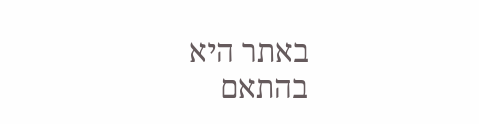באתר היא בהתאם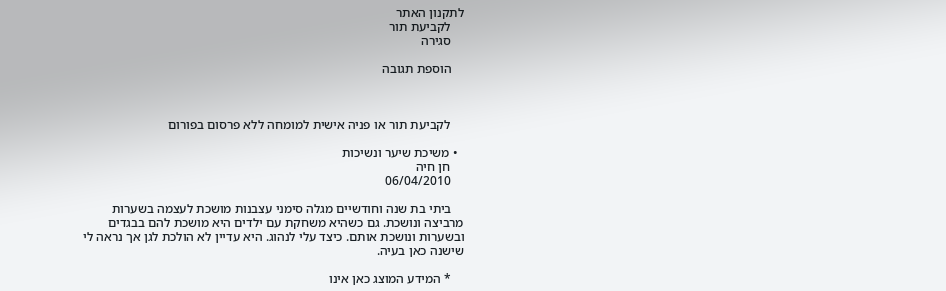לתקנון האתר
    לקביעת תור
    סגירה

    הוספת תגובה



    לקביעת תור או פניה אישית למומחה ללא פרסום בפורום

  • משיכת שיער ונשיכות
    חן חיה
    06/04/2010

    ביתי בת שנה וחודשיים מגלה סימני עצבנות מושכת לעצמה בשערות מרביצה ונושכת. גם כשהיא משחקת עם ילדים היא מושכת להם בבגדים ובשערות ונושכת אותם. כיצד עלי לנהוג. היא עדיין לא הולכת לגן אך נראה לי שישנה כאן בעיה.

    * המידע המוצג כאן אינו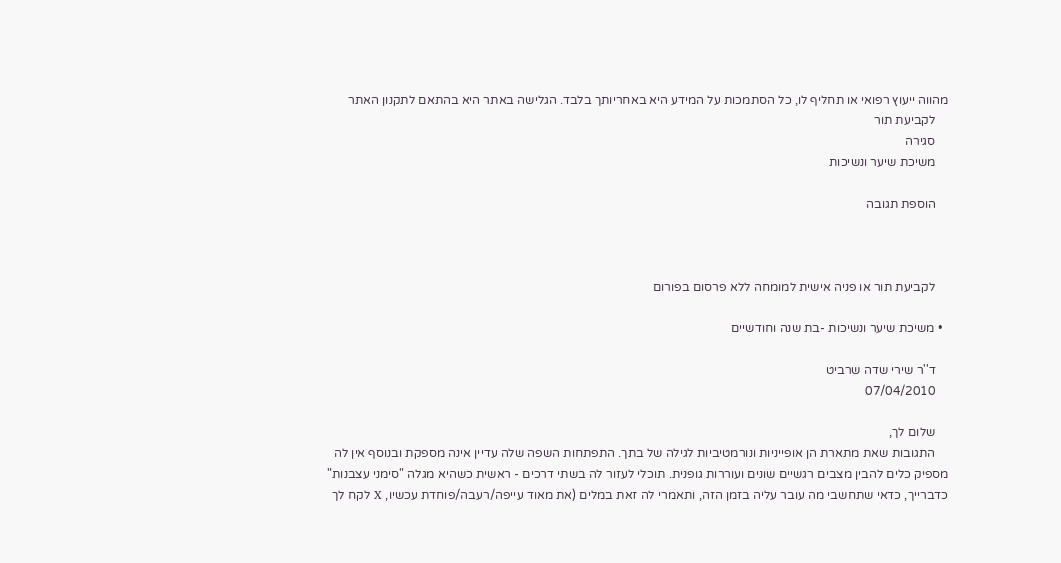מהווה ייעוץ רפואי או תחליף לו, כל הסתמכות על המידע היא באחריותך בלבד. הגלישה באתר היא בהתאם לתקנון האתר
    לקביעת תור
    סגירה
    משיכת שיער ונשיכות

    הוספת תגובה



    לקביעת תור או פניה אישית למומחה ללא פרסום בפורום

  • משיכת שיער ונשיכות -בת שנה וחודשיים

    ד''ר שירי שדה שרביט
    07/04/2010

    שלום לך,
    התגובות שאת מתארת הן אופייניות ונורמטיביות לגילה של בתך. התפתחות השפה שלה עדיין אינה מספקת ובנוסף אין לה מספיק כלים להבין מצבים רגשיים שונים ועוררות גופנית. תוכלי לעזור לה בשתי דרכים - ראשית כשהיא מגלה "סימני עצבנות" כדברייך, כדאי שתחשבי מה עובר עליה בזמן הזה, ותאמרי לה זאת במלים (את מאוד עייפה/רעבה/פוחדת עכשיו, X לקח לך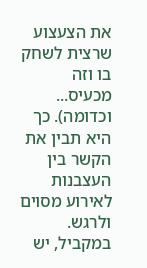את הצעצוע שרצית לשחק בו וזה מכעיס... וכדומה). כך היא תבין את הקשר בין העצבנות לאירוע מסוים ולרגש. במקביל, יש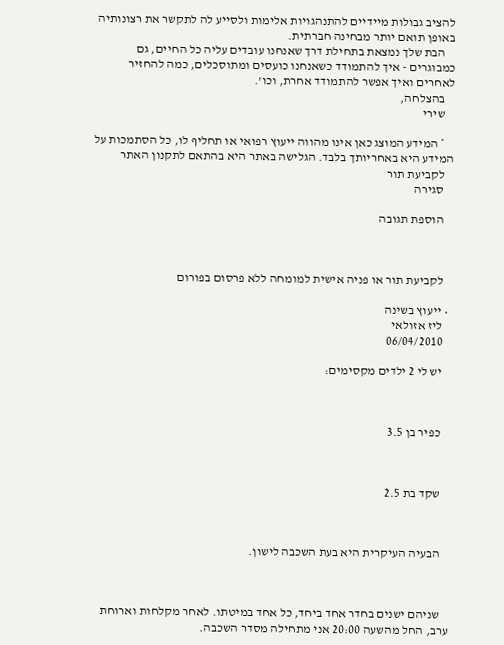להציב גבולות מיידיים להתנהגויות אלימות ולסייע לה לתקשר את רצונותיה באופן תואם יותר מבחינה חברתית.
    הבת שלך נמצאת בתחילת דרך שאנחנו עובדים עליה כל החיים, גם כמבוגרים - איך להתמודד כשאנחנו כועסים ומתוסכלים, כמה להחזיר לאחרים ואיך אפשר להתמודד אחרת, וכו'.
    בהצלחה,
    שירי

    * המידע המוצג כאן אינו מהווה ייעוץ רפואי או תחליף לו, כל הסתמכות על המידע היא באחריותך בלבד. הגלישה באתר היא בהתאם לתקנון האתר
    לקביעת תור
    סגירה

    הוספת תגובה



    לקביעת תור או פניה אישית למומחה ללא פרסום בפורום

  • ייעוץ בשינה
    ליז אזולאי
    06/04/2010

    יש לי 2 ילדים מקסימים:



    כפיר בן 3.5



    שקד בת 2.5



    הבעיה העיקרית היא בעת השכבה לישון.



    שניהם ישנים בחדר אחד ביחד, כל אחד במיטתו. לאחר מקלחות וארוחת ערב, החל מהשעה 20:00 אני מתחילה מסדר השכבה.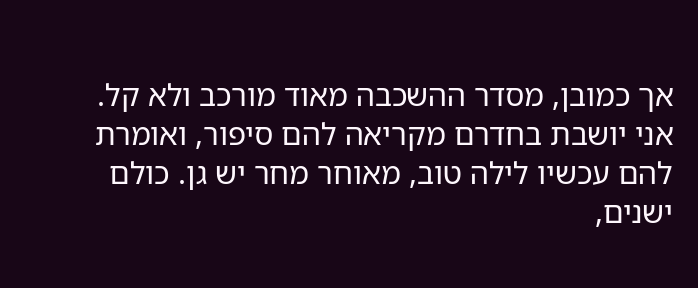אך כמובן, מסדר ההשכבה מאוד מורכב ולא קל. אני יושבת בחדרם מקריאה להם סיפור, ואומרת להם עכשיו לילה טוב, מאוחר מחר יש גן. כולם ישנים,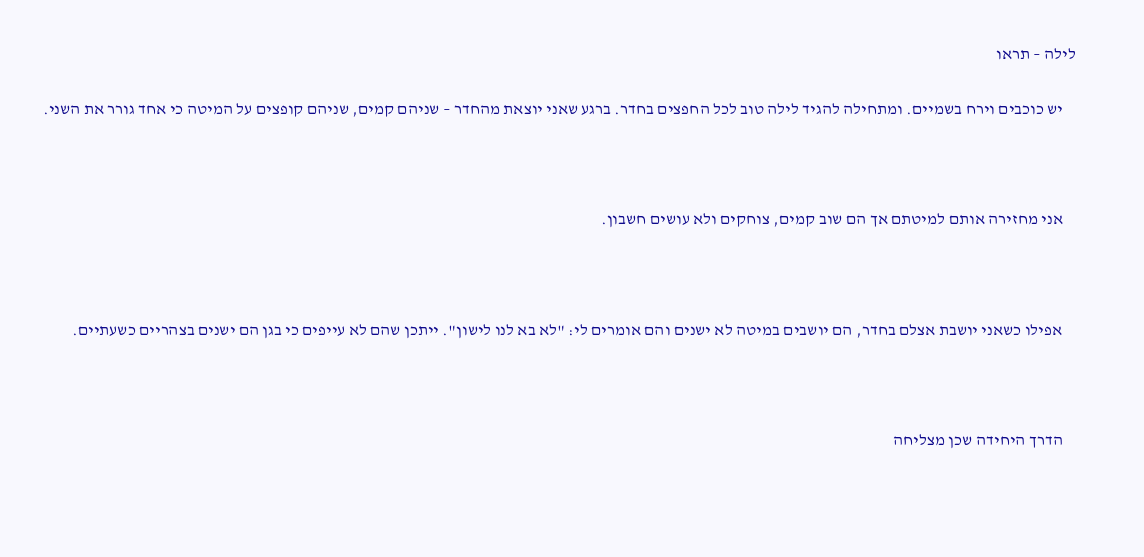לילה – תראו

    יש כוכבים וירח בשמיים. ומתחילה להגיד לילה טוב לכל החפצים בחדר. ברגע שאני יוצאת מהחדר – שניהם קמים, שניהם קופצים על המיטה כי אחד גורר את השני.



    אני מחזירה אותם למיטתם אך הם שוב קמים, צוחקים ולא עושים חשבון.



    אפילו כשאני יושבת אצלם בחדר, הם יושבים במיטה לא ישנים והם אומרים לי: "לא בא לנו לישון". ייתכן שהם לא עייפים כי בגן הם ישנים בצהריים כשעתיים.



    הדרך היחידה שכן מצליחה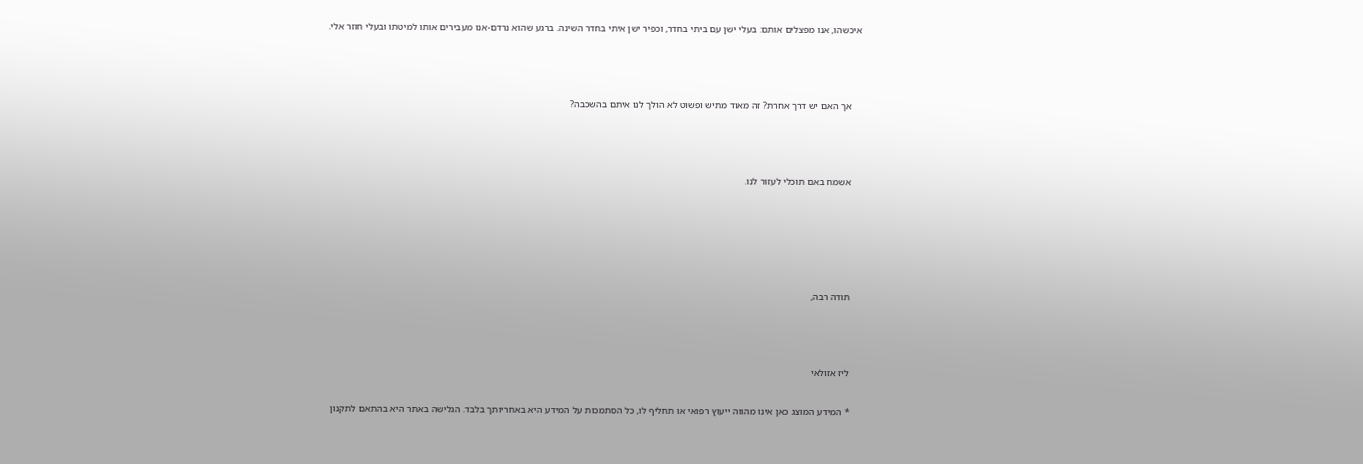איכשהו, אנו מפצלים אותם: בעלי ישן עם ביתי בחדר, וכפיר ישן איתי בחדר השינה. ברגע שהוא נרדם-אנו מעבירים אותו למיטתו ובעלי חוזר אלי.



    אך האם יש דרך אחרת? זה מאוד מתיש ופשוט לא הולך לנו איתם בהשכבה?



    אשמח באם תוכלי לעזור לנו.





    תודה רבה,



    ליז אזולאי

    * המידע המוצג כאן אינו מהווה ייעוץ רפואי או תחליף לו, כל הסתמכות על המידע היא באחריותך בלבד. הגלישה באתר היא בהתאם לתקנון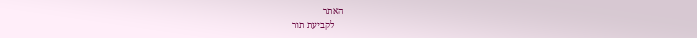האתר
    לקביעת תור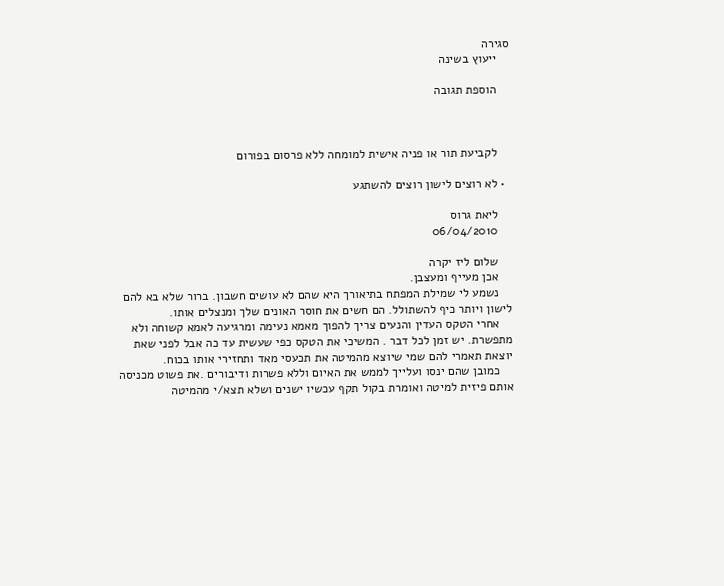סגירה
    ייעוץ בשינה

    הוספת תגובה



    לקביעת תור או פניה אישית למומחה ללא פרסום בפורום

  • לא רוצים לישון רוצים להשתגע

    ליאת גרוס
    06/04/2010

    שלום ליז יקרה
    אכן מעייף ומעצבן.
    נשמע לי שמילת המפתח בתיאורך היא שהם לא עושים חשבון. ברור שלא בא להם לישון ויותר כיף להשתולל. הם חשים את חוסר האונים שלך ומנצלים אותו.
    אחרי הטקס העדין והנעים צריך להפוך מאמא נעימה ומרגיעה לאמא קשוחה ולא מתפשרת. יש זמן לכל דבר . המשיכי את הטקס כפי שעשית עד כה אבל לפני שאת יוצאת תאמרי להם שמי שיוצא מהמיטה את תכעסי מאד ותחזירי אותו בכוח.
    כמובן שהם ינסו ועלייך לממש את האיום וללא פשרות ודיבורים .את פשוט מכניסה אותם פיזית למיטה ואומרת בקול תקף עכשיו ישנים ושלא תצא/י מהמיטה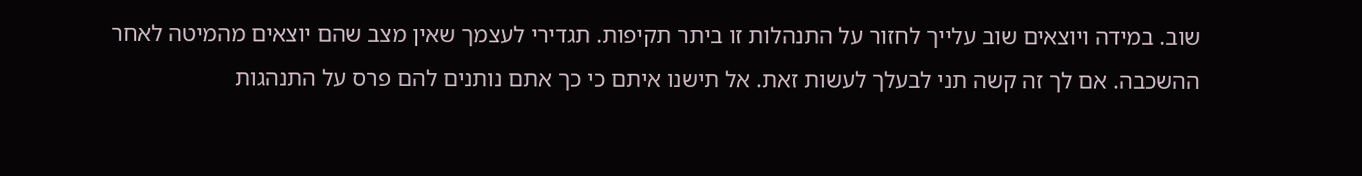שוב. במידה ויוצאים שוב עלייך לחזור על התנהלות זו ביתר תקיפות. תגדירי לעצמך שאין מצב שהם יוצאים מהמיטה לאחר ההשכבה. אם לך זה קשה תני לבעלך לעשות זאת. אל תישנו איתם כי כך אתם נותנים להם פרס על התנהגות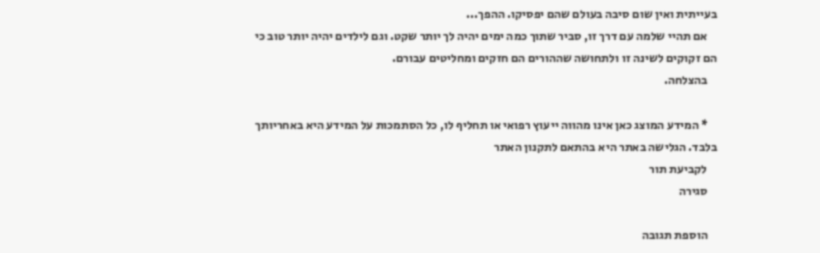בעייתית ואין שום סיבה בעולם שהם יפסיקו. ההפך...
    אם תהיי שלמה עם דרך זו, סביר שתוך כמה ימים יהיה לך יותר שקט. וגם לילדים יהיה יותר טוב כי הם זקוקים לשינה זו ולתחושה שההורים הם חזקים ומחליטים עבורם.
    בהצלחה.

    * המידע המוצג כאן אינו מהווה ייעוץ רפואי או תחליף לו, כל הסתמכות על המידע היא באחריותך בלבד. הגלישה באתר היא בהתאם לתקנון האתר
    לקביעת תור
    סגירה

    הוספת תגובה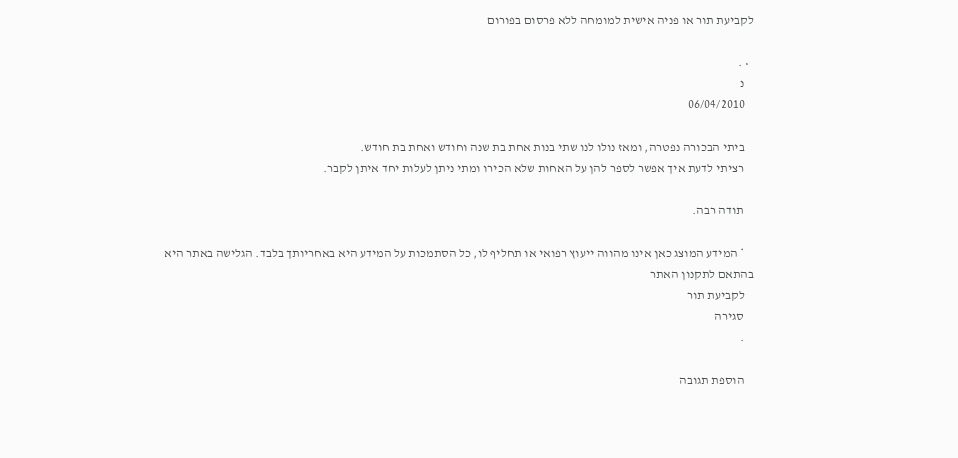לקביעת תור או פניה אישית למומחה ללא פרסום בפורום

  • .
    נ
    06/04/2010

    ביתי הבכורה נפטרה, ומאז נולו לנו שתי בנות אחת בת שנה וחודש ואחת בת חודש.
    רציתי לדעת איך אפשר לספר להן על האחות שלא הכירו ומתי ניתן לעלות יחד איתן לקבר.

    תודה רבה.

    * המידע המוצג כאן אינו מהווה ייעוץ רפואי או תחליף לו, כל הסתמכות על המידע היא באחריותך בלבד. הגלישה באתר היא בהתאם לתקנון האתר
    לקביעת תור
    סגירה
    .

    הוספת תגובה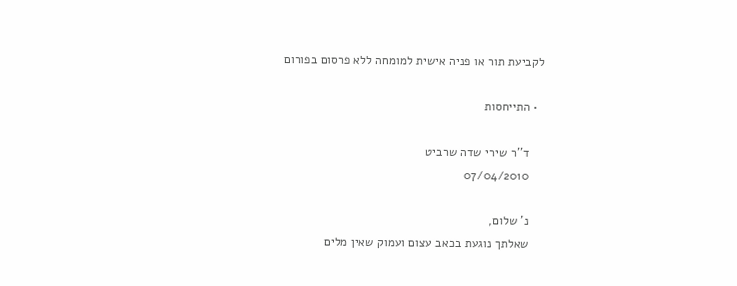לקביעת תור או פניה אישית למומחה ללא פרסום בפורום

  • התייחסות

    ד''ר שירי שדה שרביט
    07/04/2010

    נ' שלום,
    שאלתך נוגעת בכאב עצום ועמוק שאין מלים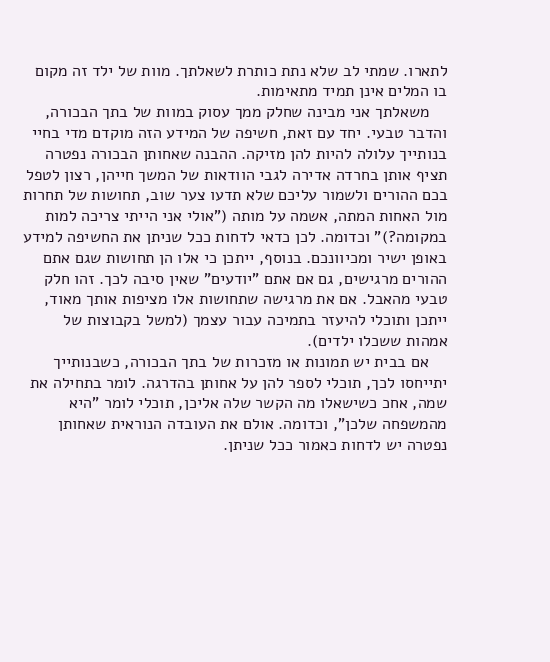לתארו. שמתי לב שלא נתת כותרת לשאלתך. מוות של ילד זה מקום בו המלים אינן תמיד מתאימות.
    משאלתך אני מבינה שחלק ממך עסוק במוות של בתך הבכורה, והדבר טבעי. יחד עם זאת, חשיפה של המידע הזה מוקדם מדי בחיי בנותייך עלולה להיות להן מזיקה. ההבנה שאחותן הבכורה נפטרה תציף אותן בחרדה אדירה לגבי הוודאות של המשך חייהן, רצון לטפל בכם ההורים ולשמור עליכם שלא תדעו צער שוב, תחושות של תחרות מול האחות המתה, אשמה על מותה ("אולי אני הייתי צריכה למות במקומה?)" וכדומה. לכן כדאי לדחות ככל שניתן את החשיפה למידע באופן ישיר ומכיוונכם. בנוסף, ייתכן כי אלו הן תחושות שגם אתם ההורים מרגישים, גם אם אתם "יודעים" שאין סיבה לכך. זהו חלק טבעי מהאבל. אם את מרגישה שתחושות אלו מציפות אותך מאוד, ייתכן ותוכלי להיעזר בתמיכה עבור עצמך (למשל בקבוצות של אמהות ששכלו ילדים).
    אם בבית יש תמונות או מזכרות של בתך הבכורה, כשבנותייך יתייחסו לכך, תוכלי לספר להן על אחותן בהדרגה. לומר בתחילה את שמה, אחכ כשישאלו מה הקשר שלה אליכן, תוכלי לומר "היא מהמשפחה שלכן", וכדומה. אולם את העובדה הנוראית שאחותן נפטרה יש לדחות כאמור ככל שניתן.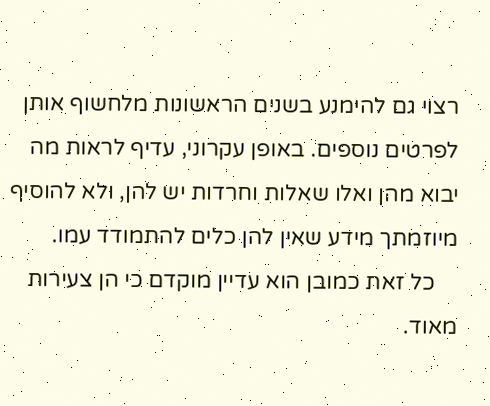רצוי גם להימנע בשנים הראשונות מלחשוף אותן לפרטים נוספים. באופן עקרוני, עדיף לראות מה יבוא מהן ואלו שאלות וחרדות יש להן, ולא להוסיף מיוזמתך מידע שאין להן כלים להתמודד עמו.
    כל זאת כמובן הוא עדיין מוקדם כי הן צעירות מאוד.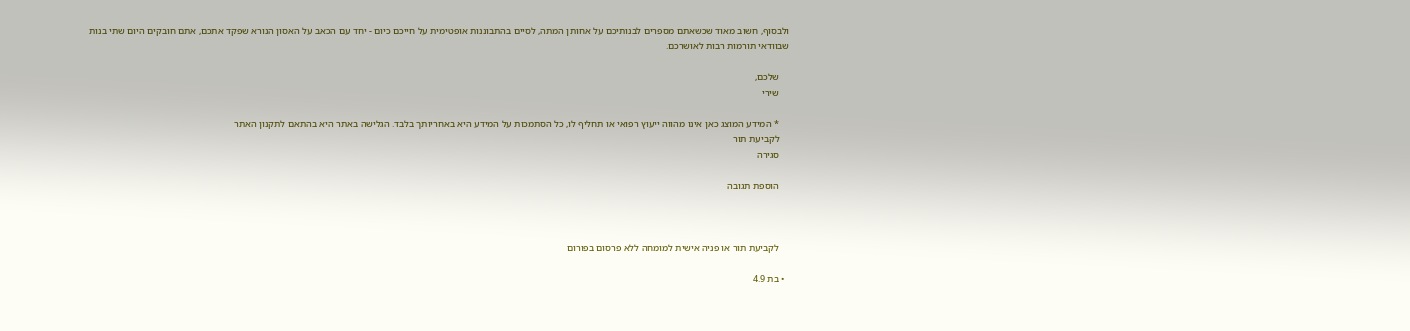ולבסוף, חשוב מאוד שכשאתם מספרים לבנותיכם על אחותן המתה, לסיים בהתבוננות אופטימית על חייכם כיום - יחד עם הכאב על האסון הנורא שפקד אתכם, אתם חובקים היום שתי בנות שבוודאי תורמות רבות לאושרכם.

    שלכם,
    שירי

    * המידע המוצג כאן אינו מהווה ייעוץ רפואי או תחליף לו, כל הסתמכות על המידע היא באחריותך בלבד. הגלישה באתר היא בהתאם לתקנון האתר
    לקביעת תור
    סגירה

    הוספת תגובה



    לקביעת תור או פניה אישית למומחה ללא פרסום בפורום

  • בת 4.9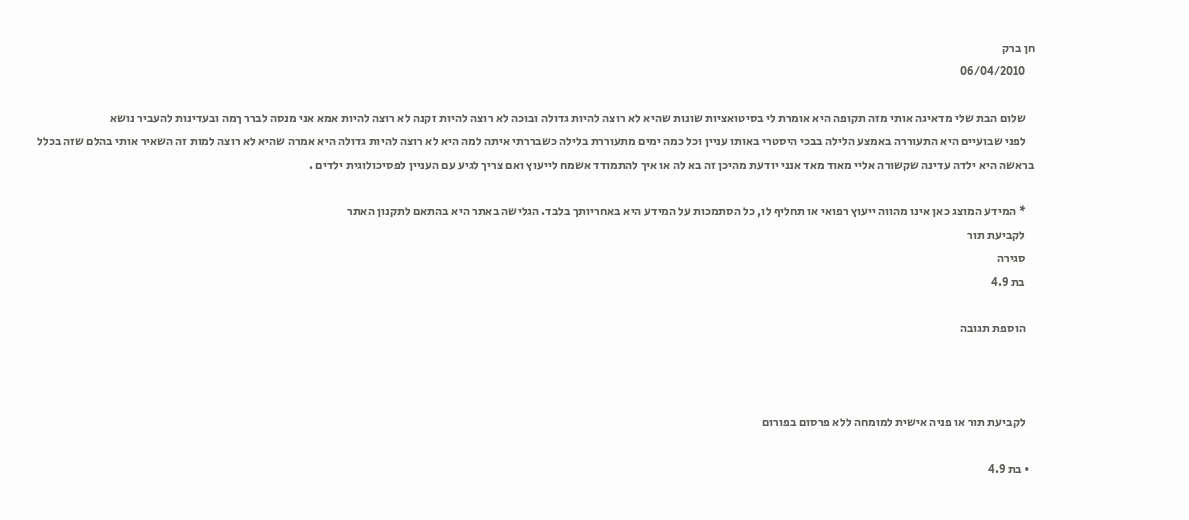חן ברק
    06/04/2010

    שלום הבת שלי מדאיגה אותי מזה תקופה היא אומרת לי בסיטואציות שונות שהיא לא רוצה להיות גדולה ובוכה לא רוצה להיות זקנה לא רוצה להיות אמא אני מנסה לברר ךמה ובעדינות להעביר נושא
    לפני שבועיים היא התעוררה באמצע הלילה בבכי היסטרי באותו עניין וכל כמה ימים מתעוררת בלילה כשבררתי איתה למה היא לא רוצה להיות גדולה היא אמרה שהיא לא רוצה למות זה השאיר אותי בהלם שזה בכלל בראשה היא ילדה עדינה שקשורה אליי מאוד מאד אנני יודעת מהיכן זה בא לה או איך להתמודד אשמח לייעוץ ואם צריך לגיע עם העניין לפסיכולוגית ילדים .

    * המידע המוצג כאן אינו מהווה ייעוץ רפואי או תחליף לו, כל הסתמכות על המידע היא באחריותך בלבד. הגלישה באתר היא בהתאם לתקנון האתר
    לקביעת תור
    סגירה
    בת 4.9

    הוספת תגובה



    לקביעת תור או פניה אישית למומחה ללא פרסום בפורום

  • בת 4.9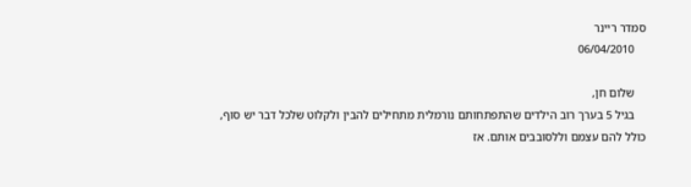סמדר ריינר
    06/04/2010

    שלום חן,
    בגיל 5 בערך רוב הילדים שהתפתחותם נורמלית מתחילים להבין ולקלוט שלכל דבר יש סוף, כולל להם עצמם וללסובבים אותם. אז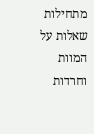מתחילות שאלות על המוות וחרדות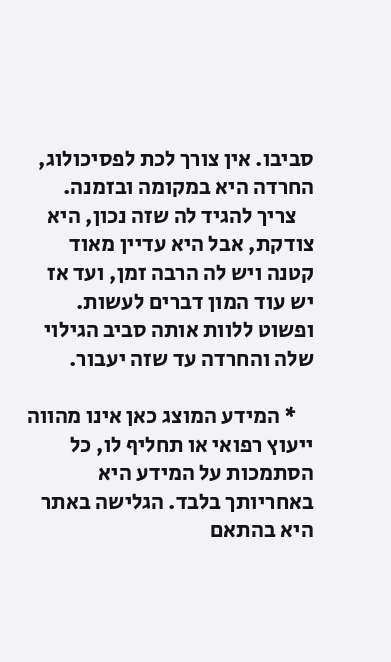סביבו. אין צורך לכת לפסיכולוג, החרדה היא במקומה ובזמנה.
    צריך להגיד לה שזה נכון, היא צודקת, אבל היא עדיין מאוד קטנה ויש לה הרבה זמן, ועד אז יש עוד המון דברים לעשות. ופשוט ללוות אותה סביב הגילוי שלה והחרדה עד שזה יעבור.

    * המידע המוצג כאן אינו מהווה ייעוץ רפואי או תחליף לו, כל הסתמכות על המידע היא באחריותך בלבד. הגלישה באתר היא בהתאם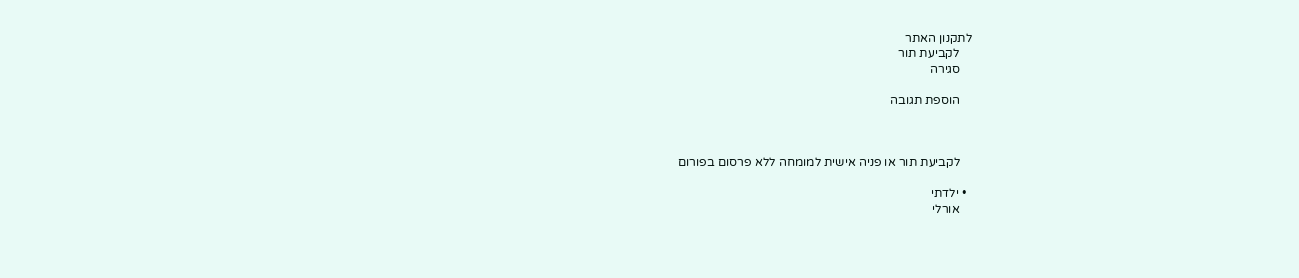לתקנון האתר
    לקביעת תור
    סגירה

    הוספת תגובה



    לקביעת תור או פניה אישית למומחה ללא פרסום בפורום

  • ילדתי
    אורלי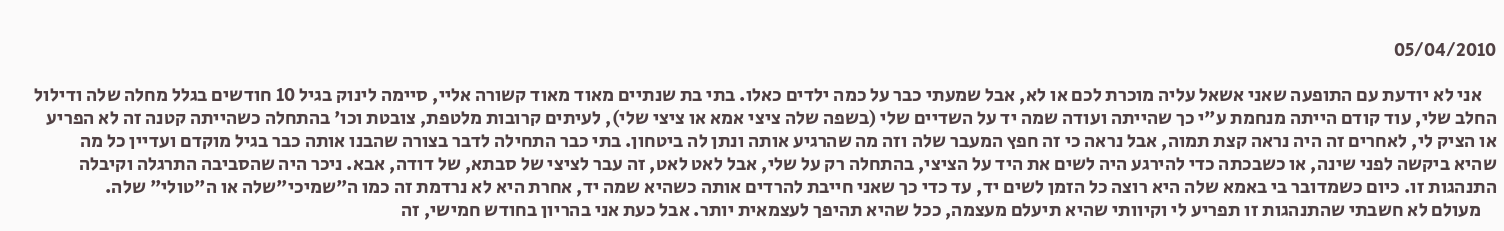05/04/2010

    אני לא יודעת עם התופעה שאני אשאל עליה מוכרת לכם או לא, אבל שמעתי כבר על כמה ילדים כאלו. בתי בת שנתיים מאוד מאוד קשורה אליי, סיימה לינוק בגיל 10 חודשים בגלל מחלה שלה ודילול החלב שלי, עוד קודם הייתה מנחמת ע"י כך שהייתה ועודה שמה יד על השדיים שלי (בשפה שלה ציצי אמא או ציצי שלי), לעיתים קרובות מלטפת, צובטת וכו' בהתחלה כשהייתה קטנה זה לא הפריע או הציק לי, לאחרים זה היה נראה קצת תמוה, אבל נראה כי זה חפץ המעבר שלה וזה מה שהרגיע אותה ונתן לה ביטחון. בתי כבר התחילה לדבר בצורה שהבנו אותה כבר בגיל מוקדם ועדיין כל מה שהיא ביקשה לפני שינה, או כשבכתה כדי להירגע היה לשים את היד על הציצי, בהתחלה רק על שלי, אבל לאט לאט, זה עבר לציצי של סבתא, של דודה, אבא. ניכר היה שהסביבה התרגלה וקיבלה התנהגות זו. כיום כשמדובר בי באמא שלה היא רוצה כל הזמן לשים יד, עד כדי כך שאני חייבת להרדים אותה כשהיא שמה יד, אחרת היא לא נרדמת זה כמו ה"שמיכי"שלה או ה"טולי" שלה.
    מעולם לא חשבתי שהתנהגות זו תפריע לי וקיוותי שהיא תיעלם מעצמה, ככל שהיא תהיפך לעצמאית יותר. אבל כעת אני בהריון בחודש חמישי, זה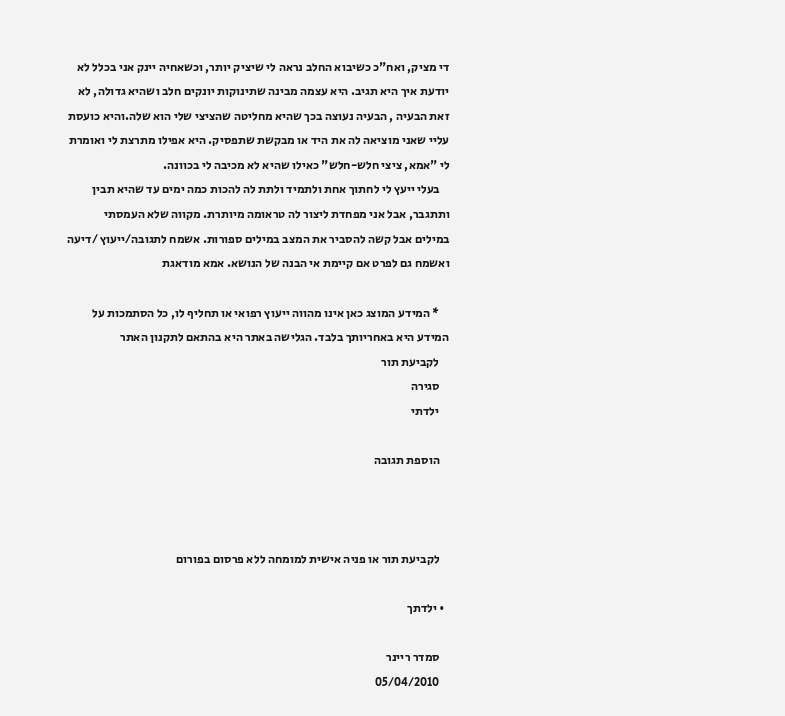די מציק, ואח"כ כשיבוא החלב נראה לי שיציק יותר, וכשאחיה יינק אני בכלל לא יודעת איך היא תגיב. היא עצמה מבינה שתינוקות יונקים חלב ושהיא גדולה, לא זאת הבעיה , הבעיה נעוצה בכך שהיא מחליטה שהציצי שלי הוא שלה.והיא כועסת עליי שאני מוציאה לה את היד או מבקשת שתפסיק. היא אפילו מתרצת לי ואומרת לי "אמא, ציצי חלש-חלש" כאילו שהיא לא מכיבה לי בכוונה.
    בעלי ייעץ לי לחתוך אחת ולתמיד ולתת לה להכות כמה ימים עד שהיא תבין ותתגבר, אבל אני מפחדת ליצור לה טראומה מיותרת. מקווה שלא העמסתי במילים אבל קשה להסביר את המצב במילים ספורות. אשמח לתגובה/ייעוץ /דיעה ואשמח גם לפרט אם קיימת אי הבנה של הנושא. אמא מודאגת

    * המידע המוצג כאן אינו מהווה ייעוץ רפואי או תחליף לו, כל הסתמכות על המידע היא באחריותך בלבד. הגלישה באתר היא בהתאם לתקנון האתר
    לקביעת תור
    סגירה
    ילדתי

    הוספת תגובה



    לקביעת תור או פניה אישית למומחה ללא פרסום בפורום

  • ילדתך

    סמדר ריינר
    05/04/2010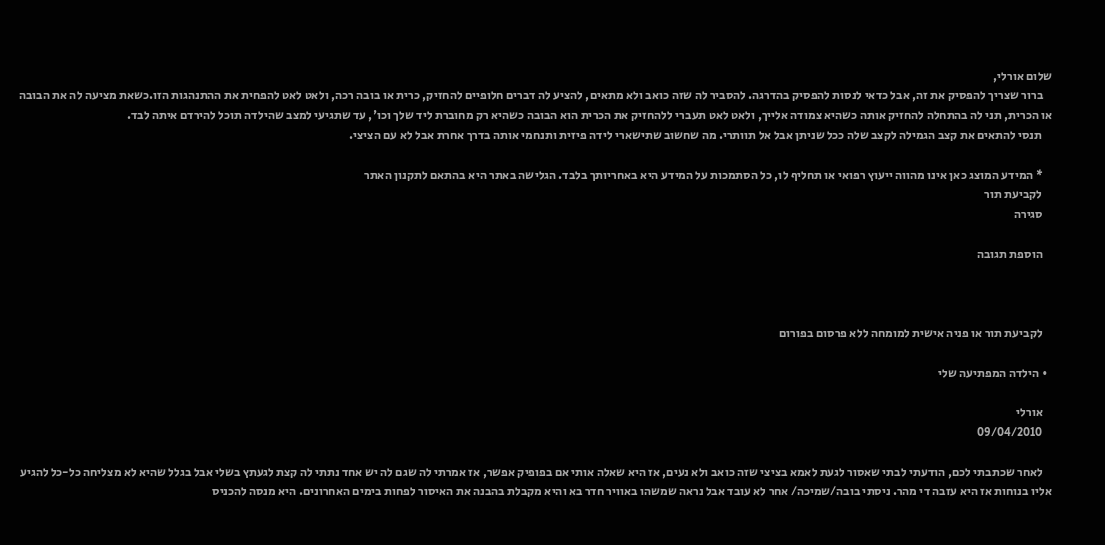שלום אורלי,
    ברור שצריך להפסיק את זה, אבל כדאי לנסות להפסיק בהדרגה. להסביר לה שזה כואב ולא מתאים, להציע לה דברים חלופיים להחזיק, כרית או בובה רכה, ולאט לאט להפחית את ההתנהגות הזו.כשאת מציעה לה את הבובה או הכרית, תני לה בהתחלה להחזיק אותה כשהיא צמודה אלייך, ולאט לאט תעברי ללהחזיק את הכרית הוא הבובה כשהיא רק מחוברת ליד שלך וכו', עד שתגיעי למצב שהילדה תוכל להירדם איתה לבד.
    תנסי להתאים את קצב הגמילה לקצב שלה ככל שניתן אבל אל תוותרי. מה שחשוב שתישארי לידה פיזית ותנחמי אותה בדרך אחרת אבל לא עם הציצי.

    * המידע המוצג כאן אינו מהווה ייעוץ רפואי או תחליף לו, כל הסתמכות על המידע היא באחריותך בלבד. הגלישה באתר היא בהתאם לתקנון האתר
    לקביעת תור
    סגירה

    הוספת תגובה



    לקביעת תור או פניה אישית למומחה ללא פרסום בפורום

  • הילדה המפתיעה שלי

    אורלי
    09/04/2010

    לאחר שכתבתי לכם, הודעתי לבתי שאסור לגעת לאמא בציצי שזה כואב ולא נעים, אז היא שאלה אותי אם בפופיק אפשר, אז אמרתי לה שגם לה יש אחד נתתי לה קצת לגעתץ בשלי אבל בגלל שהיא לא מצליחה כל-כל להגיע אליו בנוחות אז היא עזבה די מהר. ניסתי בובה/שמיכה/ אחר לא עובד אבל נראה שמשהו באוויר חדר בא והיא מקבלת בהבנה את האיסור לפחות בימים האחרונים. היא מנסה להכניס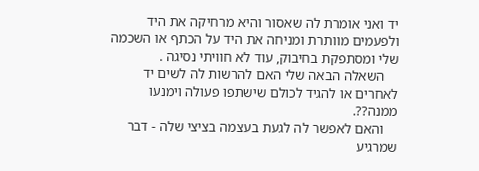יד ואני אומרת לה שאסור והיא מרחיקה את היד ולפעמים מוותרת ומניחה את היד על הכתף או השכמה שלי ומסתפקת בחיבוק, עוד לא חוויתי נסיגה .
    השאלה הבאה שלי האם להרשות לה לשים יד לאחרים או להגיד לכולם שישתפו פעולה וימנעו ממנה??.
    והאם לאפשר לה לגעת בעצמה בציצי שלה - דבר שמרגיע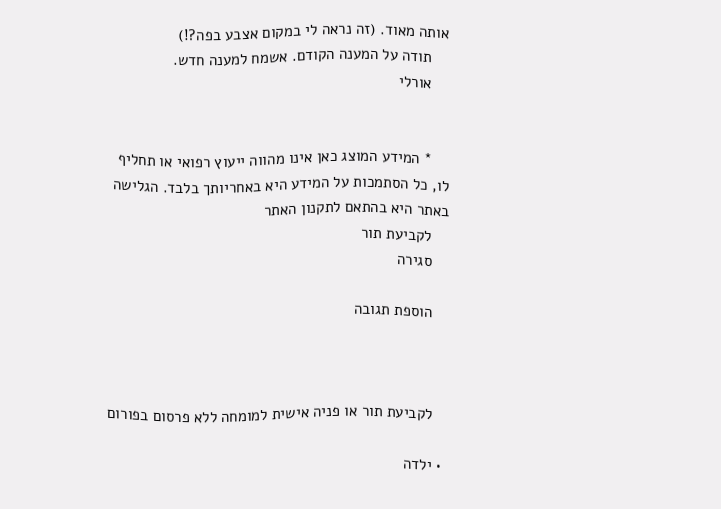אותה מאוד. (זה נראה לי במקום אצבע בפה?!)
    תודה על המענה הקודם. אשמח למענה חדש.
    אורלי


    * המידע המוצג כאן אינו מהווה ייעוץ רפואי או תחליף לו, כל הסתמכות על המידע היא באחריותך בלבד. הגלישה באתר היא בהתאם לתקנון האתר
    לקביעת תור
    סגירה

    הוספת תגובה



    לקביעת תור או פניה אישית למומחה ללא פרסום בפורום

  • ילדה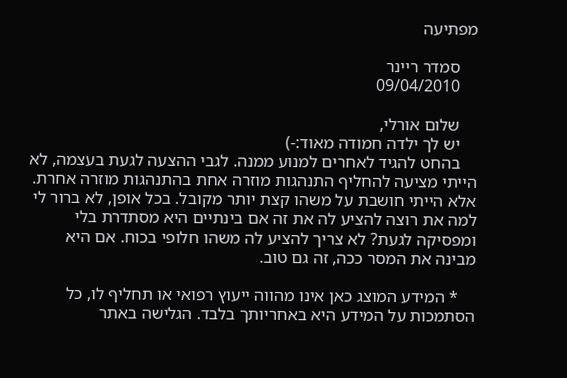מפתיעה

    סמדר ריינר
    09/04/2010

    שלום אורלי,
    יש לך ילדה חמודה מאוד:-)
    בהחט להגיד לאחרים למנוע ממנה. לגבי ההצעה לגעת בעצמה, לא הייתי מציעה להחליף התנהגות מוזרה אחת בהתנהגות מוזרה אחרת. אלא הייתי חושבת על משהו קצת יותר מקובל. בכל אופן, לא ברור לי למה את רוצה להציע לה את זה אם בינתיים היא מסתדרת בלי ומפסיקה לגעת? לא צריך להציע לה משהו חלופי בכוח. אם היא מבינה את המסר ככה, זה גם טוב.

    * המידע המוצג כאן אינו מהווה ייעוץ רפואי או תחליף לו, כל הסתמכות על המידע היא באחריותך בלבד. הגלישה באתר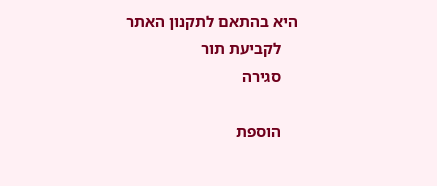היא בהתאם לתקנון האתר
    לקביעת תור
    סגירה

    הוספת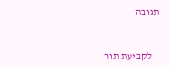תגובה



    לקביעת תור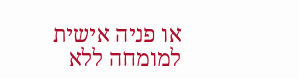או פניה אישית למומחה ללא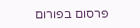פרסום בפורום